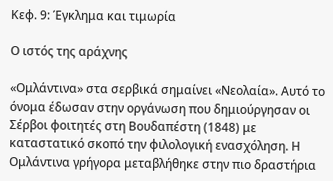Κεφ. 9: Έγκλημα και τιμωρία

Ο ιστός της αράχνης

«Ομλάντινα» στα σερβικά σημαίνει «Νεολαία». Αυτό το όνομα έδωσαν στην οργάνωση που δημιούργησαν οι Σέρβοι φοιτητές στη Βουδαπέστη (1848) με καταστατικό σκοπό την φιλολογική ενασχόληση. Η Ομλάντινα γρήγορα μεταβλήθηκε στην πιο δραστήρια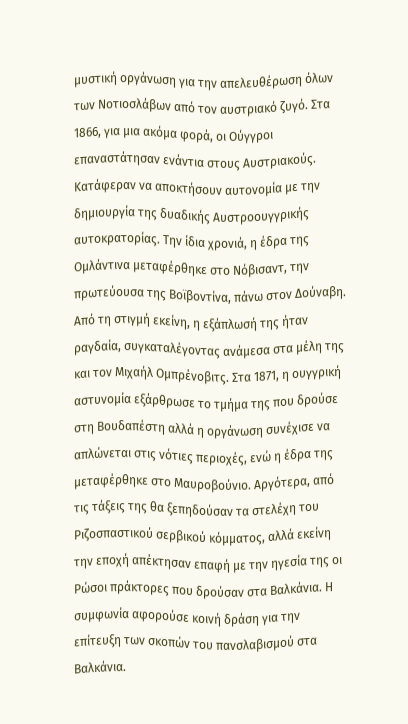μυστική οργάνωση για την απελευθέρωση όλων των Νοτιοσλάβων από τον αυστριακό ζυγό. Στα 1866, για μια ακόμα φορά, οι Ούγγροι επαναστάτησαν ενάντια στους Αυστριακούς. Κατάφεραν να αποκτήσουν αυτονομία με την δημιουργία της δυαδικής Αυστροουγγρικής αυτοκρατορίας. Την ίδια χρονιά, η έδρα της Ομλάντινα μεταφέρθηκε στο Νόβισαντ, την πρωτεύουσα της Βοϊβοντίνα, πάνω στον Δούναβη. Από τη στιγμή εκείνη, η εξάπλωσή της ήταν ραγδαία, συγκαταλέγοντας ανάμεσα στα μέλη της και τον Μιχαήλ Ομπρένοβιτς. Στα 1871, η ουγγρική αστυνομία εξάρθρωσε το τμήμα της που δρούσε στη Βουδαπέστη αλλά η οργάνωση συνέχισε να απλώνεται στις νότιες περιοχές, ενώ η έδρα της μεταφέρθηκε στο Μαυροβούνιο. Αργότερα, από τις τάξεις της θα ξεπηδούσαν τα στελέχη του Ριζοσπαστικού σερβικού κόμματος, αλλά εκείνη την εποχή απέκτησαν επαφή με την ηγεσία της οι Ρώσοι πράκτορες που δρούσαν στα Βαλκάνια. Η συμφωνία αφορούσε κοινή δράση για την επίτευξη των σκοπών του πανσλαβισμού στα Βαλκάνια.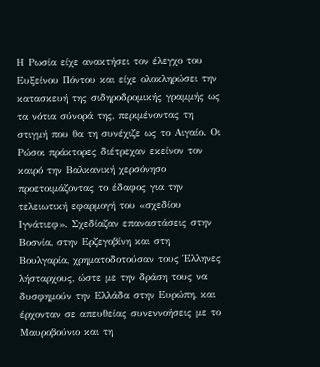Η Ρωσία είχε ανακτήσει τον έλεγχο του Ευξείνου Πόντου και είχε ολοκληρώσει την κατασκευή της σιδηροδρομικής γραμμής ως τα νότια σύνορά της, περιμένοντας τη στιγμή που θα τη συνέχιζε ως το Αιγαίο. Οι Ρώσοι πράκτορες διέτρεχαν εκείνον τον καιρό την Βαλκανική χερσόνησο προετοιμάζοντας το έδαφος για την τελειωτική εφαρμογή του «σχεδίου Ιγνάτιεφ». Σχεδίαζαν επαναστάσεις στην Βοσνία, στην Ερζεγοβίνη και στη Βουλγαρία, χρηματοδοτούσαν τους Έλληνες λήσταρχους, ώστε με την δράση τους να δυσφημούν την Ελλάδα στην Ευρώπη, και έρχονταν σε απευθείας συνεννοήσεις με το Μαυροβούνιο και τη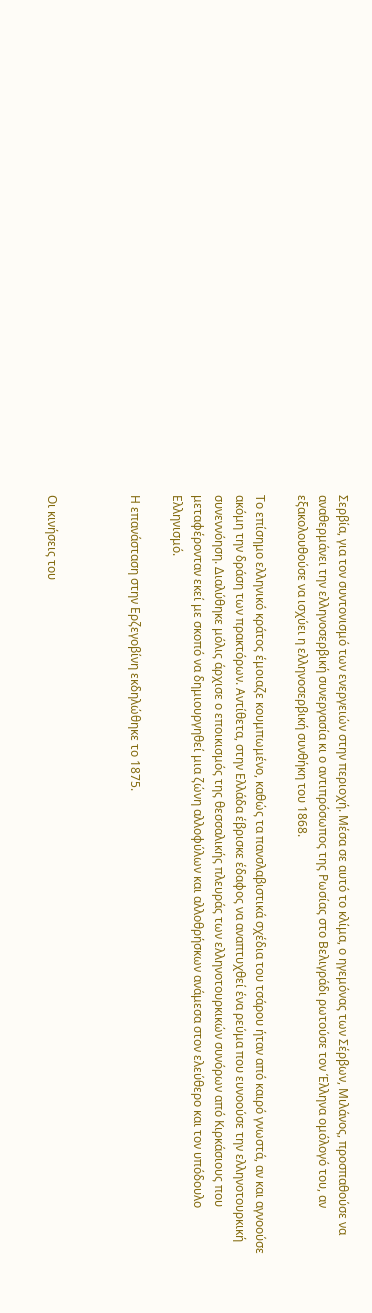Σερβία, για τον συντονισμό των ενεργειών στην περιοχή. Μέσα σε αυτό το κλίμα, ο ηγεμόνας των Σέρβων, Μιλάνος, προσπαθούσε να αναθερμάνει την ελληνοσερβική συνεργασία κι ο αντιπρόσωπος της Ρωσίας στο Βελιγράδι ρωτούσε τον Έλληνα ομόλογό του, αν εξακολουθούσε να ισχύει η ελληνοσερβική συνθήκη του 1868.

Το επίσημο ελληνικό κράτος έμοιαζε κουμπωμένο, καθώς τα πανσλαβιστικά σχέδια του τσάρου ήταν από καιρό γνωστά, αν και αγνοούσε ακόμη την δράση των πρακτόρων. Αντίθετα, στην Ελλάδα έβρισκε έδαφος να αναπτυχθεί ένα ρεύμα που ευνοούσε την ελληνοτουρκική συνεννόηση. Διαλύθηκε μόλις άρχισε ο εποικισμός της θεσσαλικής πλευράς των ελληνοτουρκικών συνόρων από Κιρκάσιους που μεταφέρονταν εκεί με σκοπό να δημιουργηθεί μια ζώνη αλλοφύλων και αλλοθρήσκων ανάμεσα στον ελεύθερο και τον υπόδουλο Ελληνισμό.

Η επανάσταση στην Ερζεγοβίνη εκδηλώθηκε το 1875.



Οι κινήσεις του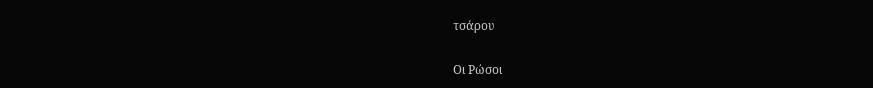τσάρου

Οι Ρώσοι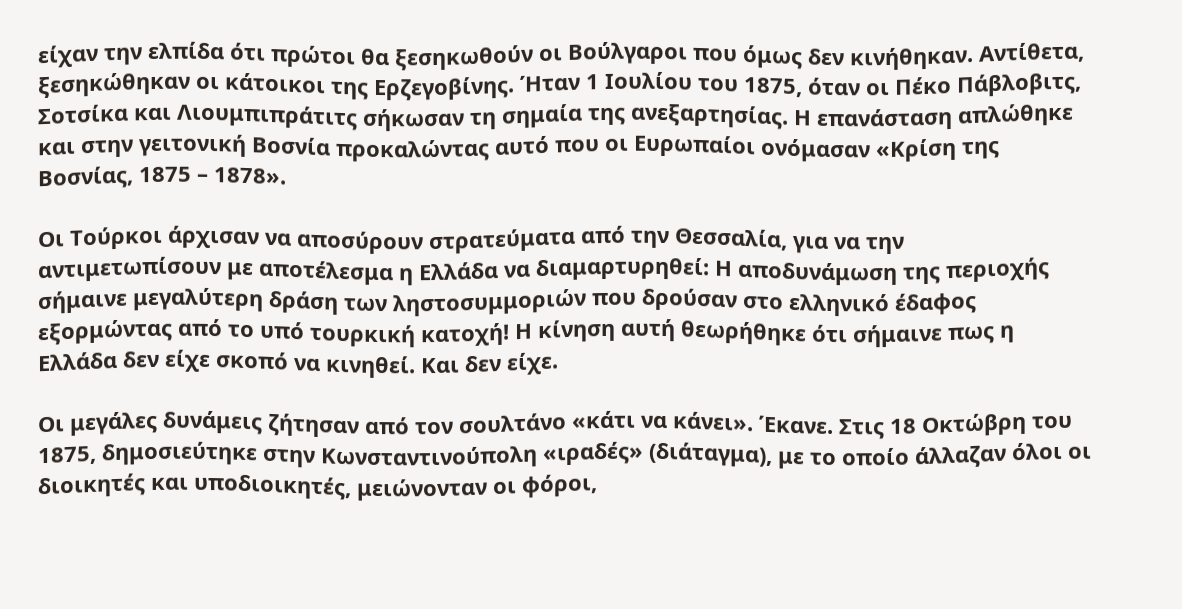είχαν την ελπίδα ότι πρώτοι θα ξεσηκωθούν οι Βούλγαροι που όμως δεν κινήθηκαν. Αντίθετα, ξεσηκώθηκαν οι κάτοικοι της Ερζεγοβίνης. Ήταν 1 Ιουλίου του 1875, όταν οι Πέκο Πάβλοβιτς, Σοτσίκα και Λιουμπιπράτιτς σήκωσαν τη σημαία της ανεξαρτησίας. Η επανάσταση απλώθηκε και στην γειτονική Βοσνία προκαλώντας αυτό που οι Ευρωπαίοι ονόμασαν «Κρίση της Βοσνίας, 1875 – 1878».

Οι Τούρκοι άρχισαν να αποσύρουν στρατεύματα από την Θεσσαλία, για να την αντιμετωπίσουν με αποτέλεσμα η Ελλάδα να διαμαρτυρηθεί: Η αποδυνάμωση της περιοχής σήμαινε μεγαλύτερη δράση των ληστοσυμμοριών που δρούσαν στο ελληνικό έδαφος εξορμώντας από το υπό τουρκική κατοχή! Η κίνηση αυτή θεωρήθηκε ότι σήμαινε πως η Ελλάδα δεν είχε σκοπό να κινηθεί. Και δεν είχε.

Οι μεγάλες δυνάμεις ζήτησαν από τον σουλτάνο «κάτι να κάνει». Έκανε. Στις 18 Οκτώβρη του 1875, δημοσιεύτηκε στην Κωνσταντινούπολη «ιραδές» (διάταγμα), με το οποίο άλλαζαν όλοι οι διοικητές και υποδιοικητές, μειώνονταν οι φόροι,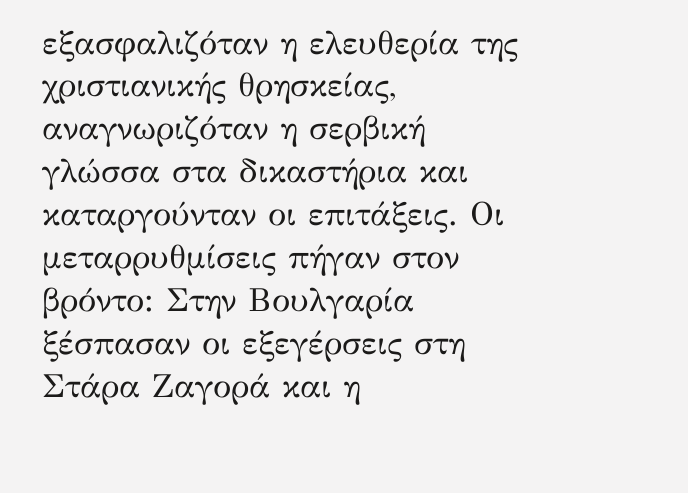εξασφαλιζόταν η ελευθερία της χριστιανικής θρησκείας, αναγνωριζόταν η σερβική γλώσσα στα δικαστήρια και καταργούνταν οι επιτάξεις. Οι μεταρρυθμίσεις πήγαν στον βρόντο: Στην Βουλγαρία ξέσπασαν οι εξεγέρσεις στη Στάρα Ζαγορά και η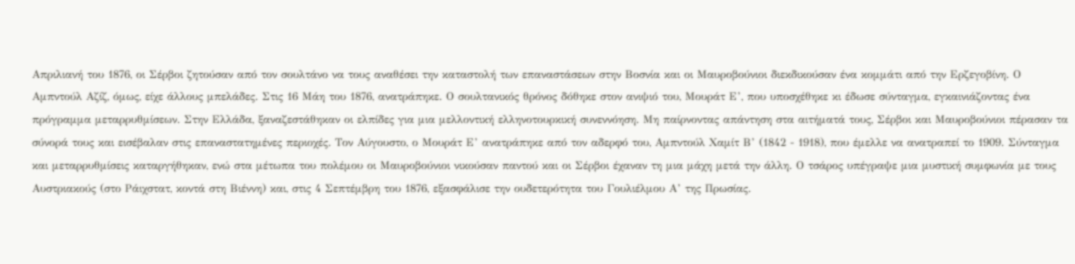Απριλιανή του 1876, οι Σέρβοι ζητούσαν από τον σουλτάνο να τους αναθέσει την καταστολή των επαναστάσεων στην Βοσνία και οι Μαυροβούνιοι διεκδικούσαν ένα κομμάτι από την Ερζεγοβίνη. Ο Αμπντούλ Αζίζ, όμως, είχε άλλους μπελάδες. Στις 16 Μάη του 1876, ανατράπηκε. Ο σουλτανικός θρόνος δόθηκε στον ανιψιό του, Μουράτ Ε’, που υποσχέθηκε κι έδωσε σύνταγμα, εγκαινιάζοντας ένα πρόγραμμα μεταρρυθμίσεων. Στην Ελλάδα, ξαναζεστάθηκαν οι ελπίδες για μια μελλοντική ελληνοτουρκική συνεννόηση. Μη παίρνοντας απάντηση στα αιτήματά τους, Σέρβοι και Μαυροβούνιοι πέρασαν τα σύνορά τους και εισέβαλαν στις επαναστατημένες περιοχές. Τον Αύγουστο, ο Μουράτ Ε’ ανατράπηκε από τον αδερφό του, Αμπντούλ Χαμίτ Β’ (1842 - 1918), που έμελλε να ανατραπεί το 1909. Σύνταγμα και μεταρρυθμίσεις καταργήθηκαν, ενώ στα μέτωπα του πολέμου οι Μαυροβούνιοι νικούσαν παντού και οι Σέρβοι έχαναν τη μια μάχη μετά την άλλη. Ο τσάρος υπέγραψε μια μυστική συμφωνία με τους Αυστριακούς (στο Ράιχστατ, κοντά στη Βιέννη) και, στις 4 Σεπτέμβρη του 1876, εξασφάλισε την ουδετερότητα του Γουλιέλμου Α’ της Πρωσίας.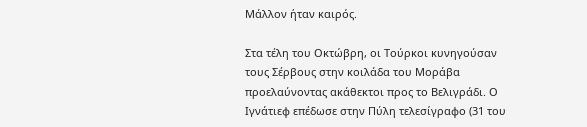Μάλλον ήταν καιρός.

Στα τέλη του Οκτώβρη, οι Τούρκοι κυνηγούσαν τους Σέρβους στην κοιλάδα του Μοράβα προελαύνοντας ακάθεκτοι προς το Βελιγράδι. Ο Ιγνάτιεφ επέδωσε στην Πύλη τελεσίγραφο (31 του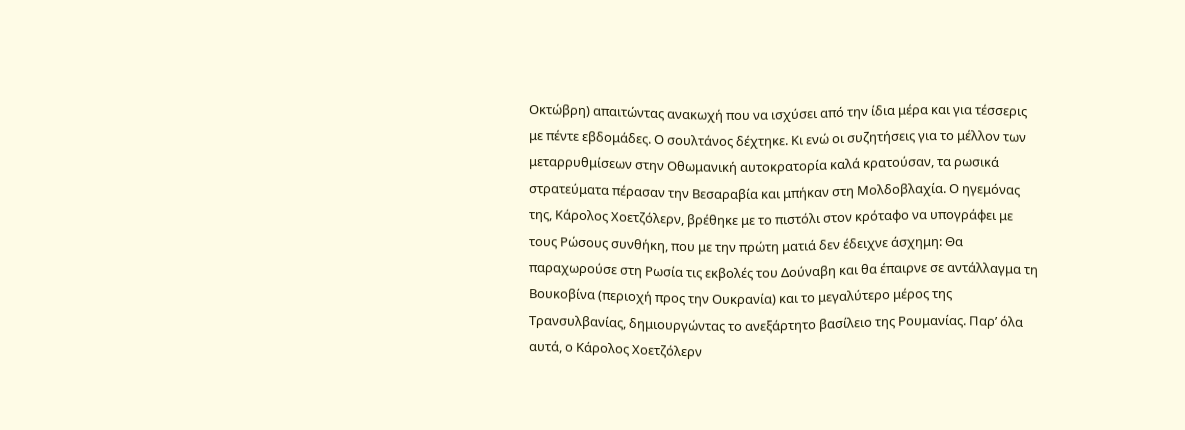Οκτώβρη) απαιτώντας ανακωχή που να ισχύσει από την ίδια μέρα και για τέσσερις με πέντε εβδομάδες. Ο σουλτάνος δέχτηκε. Κι ενώ οι συζητήσεις για το μέλλον των μεταρρυθμίσεων στην Οθωμανική αυτοκρατορία καλά κρατούσαν, τα ρωσικά στρατεύματα πέρασαν την Βεσαραβία και μπήκαν στη Μολδοβλαχία. Ο ηγεμόνας της, Κάρολος Χοετζόλερν, βρέθηκε με το πιστόλι στον κρόταφο να υπογράφει με τους Ρώσους συνθήκη, που με την πρώτη ματιά δεν έδειχνε άσχημη: Θα παραχωρούσε στη Ρωσία τις εκβολές του Δούναβη και θα έπαιρνε σε αντάλλαγμα τη Βουκοβίνα (περιοχή προς την Ουκρανία) και το μεγαλύτερο μέρος της Τρανσυλβανίας, δημιουργώντας το ανεξάρτητο βασίλειο της Ρουμανίας. Παρ’ όλα αυτά, ο Κάρολος Χοετζόλερν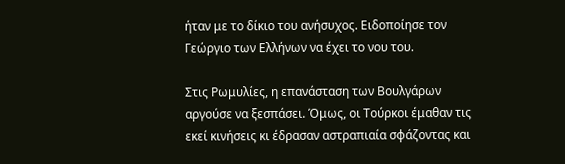ήταν με το δίκιο του ανήσυχος. Ειδοποίησε τον Γεώργιο των Ελλήνων να έχει το νου του.

Στις Ρωμυλίες, η επανάσταση των Βουλγάρων αργούσε να ξεσπάσει. Όμως, οι Τούρκοι έμαθαν τις εκεί κινήσεις κι έδρασαν αστραπιαία σφάζοντας και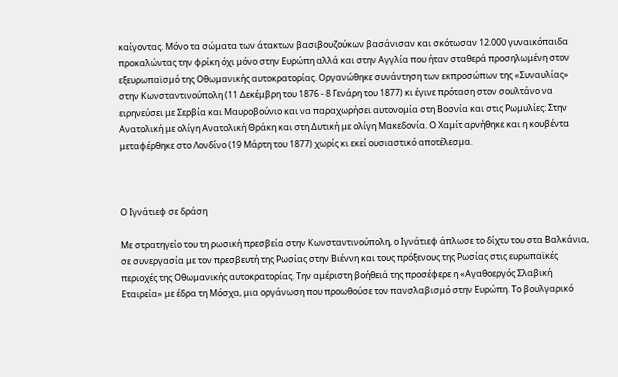καίγοντας. Μόνο τα σώματα των άτακτων βασιβουζούκων βασάνισαν και σκότωσαν 12.000 γυναικόπαιδα προκαλώντας την φρίκη όχι μόνο στην Ευρώπη αλλά και στην Αγγλία που ήταν σταθερά προσηλωμένη στον εξευρωπαϊσμό της Οθωμανικής αυτοκρατορίας. Οργανώθηκε συνάντηση των εκπροσώπων της «Συναυλίας» στην Κωνσταντινούπολη (11 Δεκέμβρη του 1876 - 8 Γενάρη του 1877) κι έγινε πρόταση στον σουλτάνο να ειρηνεύσει με Σερβία και Μαυροβούνιο και να παραχωρήσει αυτονομία στη Βοσνία και στις Ρωμυλίες: Στην Ανατολική με ολίγη Ανατολική Θράκη και στη Δυτική με ολίγη Μακεδονία. Ο Χαμίτ αρνήθηκε και η κουβέντα μεταφέρθηκε στο Λονδίνο (19 Μάρτη του 1877) χωρίς κι εκεί ουσιαστικό αποτέλεσμα.



Ο Ιγνάτιεφ σε δράση

Με στρατηγείο του τη ρωσική πρεσβεία στην Κωνσταντινούπολη, ο Ιγνάτιεφ άπλωσε το δίχτυ του στα Βαλκάνια, σε συνεργασία με τον πρεσβευτή της Ρωσίας στην Βιέννη και τους πρόξενους της Ρωσίας στις ευρωπαϊκές περιοχές της Οθωμανικής αυτοκρατορίας. Την αμέριστη βοήθειά της προσέφερε η «Αγαθοεργός Σλαβική Εταιρεία» με έδρα τη Μόσχα, μια οργάνωση που προωθούσε τον πανσλαβισμό στην Ευρώπη. Το βουλγαρικό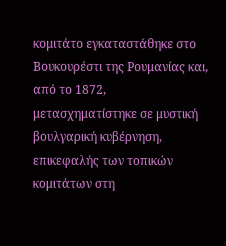κομιτάτο εγκαταστάθηκε στο Βουκουρέστι της Ρουμανίας και, από το 1872, μετασχηματίστηκε σε μυστική βουλγαρική κυβέρνηση, επικεφαλής των τοπικών κομιτάτων στη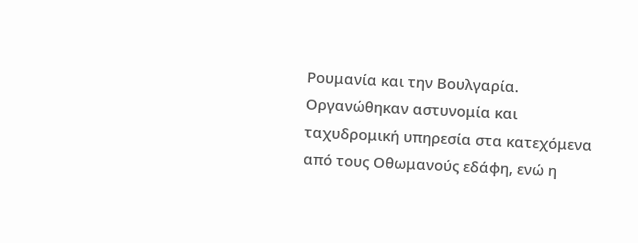Ρουμανία και την Βουλγαρία. Οργανώθηκαν αστυνομία και ταχυδρομική υπηρεσία στα κατεχόμενα από τους Οθωμανούς εδάφη, ενώ η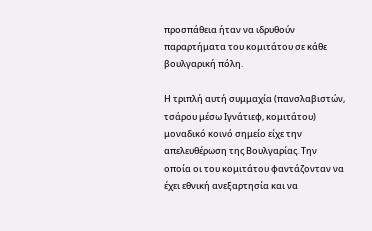προσπάθεια ήταν να ιδρυθούν παραρτήματα του κομιτάτου σε κάθε βουλγαρική πόλη.

Η τριπλή αυτή συμμαχία (πανσλαβιστών, τσάρου μέσω Ιγνάτιεφ, κομιτάτου) μοναδικό κοινό σημείο είχε την απελευθέρωση της Βουλγαρίας. Την οποία οι του κομιτάτου φαντάζονταν να έχει εθνική ανεξαρτησία και να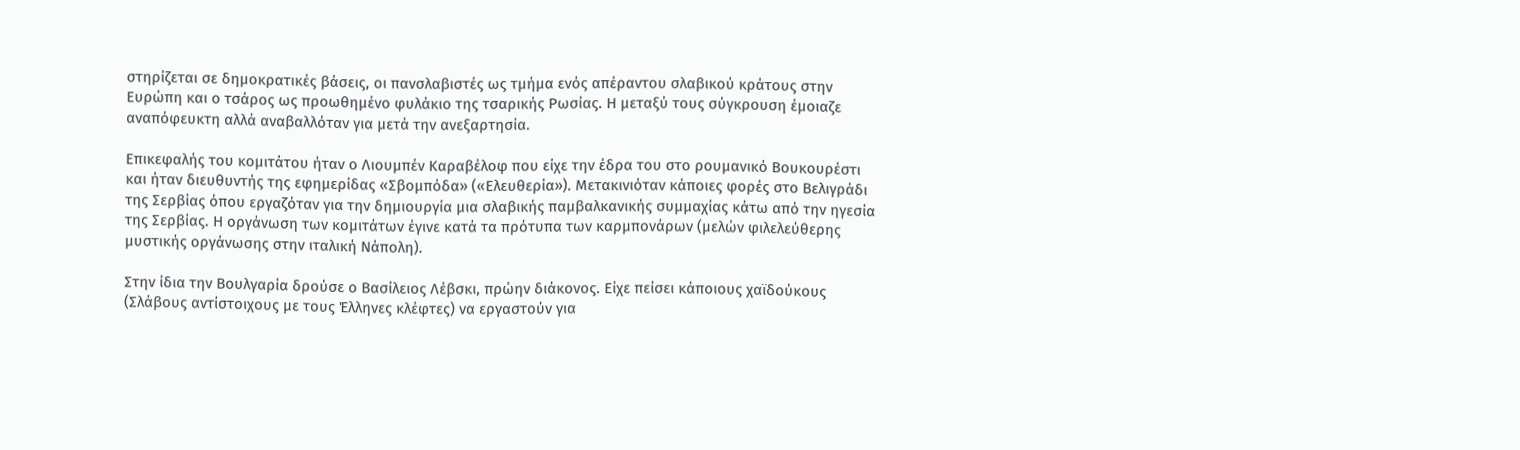στηρίζεται σε δημοκρατικές βάσεις, οι πανσλαβιστές ως τμήμα ενός απέραντου σλαβικού κράτους στην Ευρώπη και ο τσάρος ως προωθημένο φυλάκιο της τσαρικής Ρωσίας. Η μεταξύ τους σύγκρουση έμοιαζε αναπόφευκτη αλλά αναβαλλόταν για μετά την ανεξαρτησία.

Επικεφαλής του κομιτάτου ήταν ο Λιουμπέν Καραβέλοφ που είχε την έδρα του στο ρουμανικό Βουκουρέστι και ήταν διευθυντής της εφημερίδας «Σβομπόδα» («Ελευθερία»). Μετακινιόταν κάποιες φορές στο Βελιγράδι της Σερβίας όπου εργαζόταν για την δημιουργία μια σλαβικής παμβαλκανικής συμμαχίας κάτω από την ηγεσία της Σερβίας. Η οργάνωση των κομιτάτων έγινε κατά τα πρότυπα των καρμπονάρων (μελών φιλελεύθερης μυστικής οργάνωσης στην ιταλική Νάπολη).

Στην ίδια την Βουλγαρία δρούσε ο Βασίλειος Λέβσκι, πρώην διάκονος. Είχε πείσει κάποιους χαϊδούκους (Σλάβους αντίστοιχους με τους Έλληνες κλέφτες) να εργαστούν για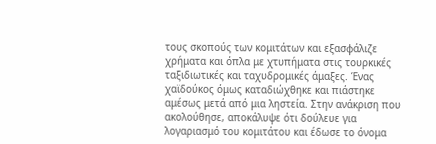τους σκοπούς των κομιτάτων και εξασφάλιζε χρήματα και όπλα με χτυπήματα στις τουρκικές ταξιδιωτικές και ταχυδρομικές άμαξες. Ένας χαϊδούκος όμως καταδιώχθηκε και πιάστηκε αμέσως μετά από μια ληστεία. Στην ανάκριση που ακολούθησε, αποκάλυψε ότι δούλευε για λογαριασμό του κομιτάτου και έδωσε το όνομα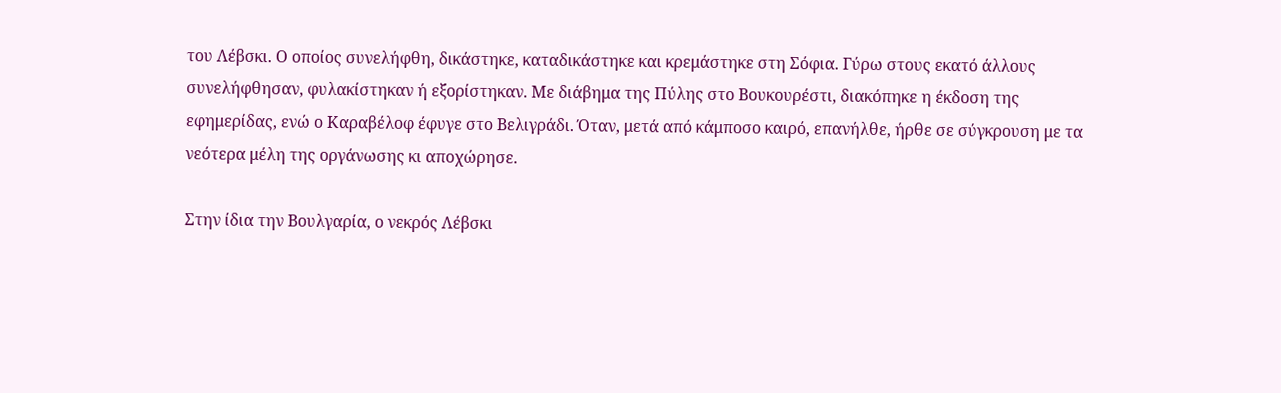του Λέβσκι. Ο οποίος συνελήφθη, δικάστηκε, καταδικάστηκε και κρεμάστηκε στη Σόφια. Γύρω στους εκατό άλλους συνελήφθησαν, φυλακίστηκαν ή εξορίστηκαν. Με διάβημα της Πύλης στο Βουκουρέστι, διακόπηκε η έκδοση της εφημερίδας, ενώ ο Καραβέλοφ έφυγε στο Βελιγράδι. Όταν, μετά από κάμποσο καιρό, επανήλθε, ήρθε σε σύγκρουση με τα νεότερα μέλη της οργάνωσης κι αποχώρησε.

Στην ίδια την Βουλγαρία, ο νεκρός Λέβσκι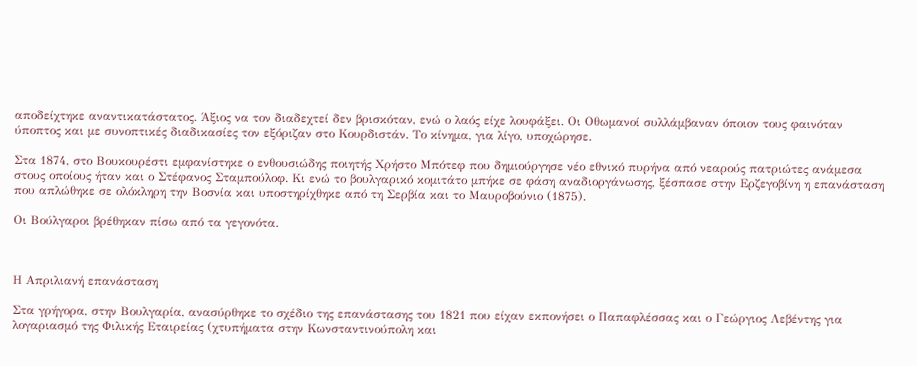αποδείχτηκε αναντικατάστατος. Άξιος να τον διαδεχτεί δεν βρισκόταν, ενώ ο λαός είχε λουφάξει. Οι Οθωμανοί συλλάμβαναν όποιον τους φαινόταν ύποπτος και με συνοπτικές διαδικασίες τον εξόριζαν στο Κουρδιστάν. Το κίνημα, για λίγο, υποχώρησε.

Στα 1874, στο Βουκουρέστι εμφανίστηκε ο ενθουσιώδης ποιητής Χρήστο Μπότεφ που δημιούργησε νέο εθνικό πυρήνα από νεαρούς πατριώτες ανάμεσα στους οποίους ήταν και ο Στέφανος Σταμπούλοφ. Κι ενώ το βουλγαρικό κομιτάτο μπήκε σε φάση αναδιοργάνωσης, ξέσπασε στην Ερζεγοβίνη η επανάσταση που απλώθηκε σε ολόκληρη την Βοσνία και υποστηρίχθηκε από τη Σερβία και το Μαυροβούνιο (1875).

Οι Βούλγαροι βρέθηκαν πίσω από τα γεγονότα.



Η Απριλιανή επανάσταση

Στα γρήγορα, στην Βουλγαρία, ανασύρθηκε το σχέδιο της επανάστασης του 1821 που είχαν εκπονήσει ο Παπαφλέσσας και ο Γεώργιος Λεβέντης για λογαριασμό της Φιλικής Εταιρείας (χτυπήματα στην Κωνσταντινούπολη και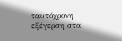ταυτόχρονη εξέγερση στα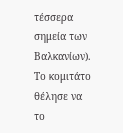τέσσερα σημεία των Βαλκανίων). Το κομιτάτο θέλησε να το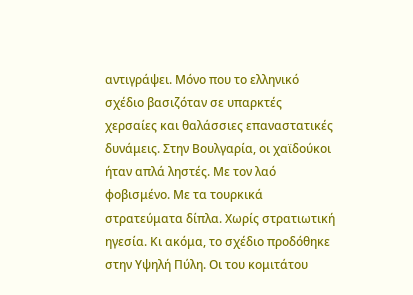αντιγράψει. Μόνο που το ελληνικό σχέδιο βασιζόταν σε υπαρκτές χερσαίες και θαλάσσιες επαναστατικές δυνάμεις. Στην Βουλγαρία, οι χαϊδούκοι ήταν απλά ληστές. Με τον λαό φοβισμένο. Με τα τουρκικά στρατεύματα δίπλα. Χωρίς στρατιωτική ηγεσία. Κι ακόμα, το σχέδιο προδόθηκε στην Υψηλή Πύλη. Οι του κομιτάτου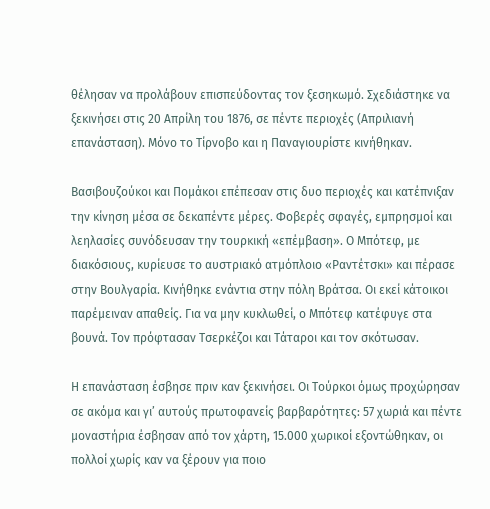θέλησαν να προλάβουν επισπεύδοντας τον ξεσηκωμό. Σχεδιάστηκε να ξεκινήσει στις 20 Απρίλη του 1876, σε πέντε περιοχές (Απριλιανή επανάσταση). Μόνο το Τίρνοβο και η Παναγιουρίστε κινήθηκαν.

Βασιβουζούκοι και Πομάκοι επέπεσαν στις δυο περιοχές και κατέπνιξαν την κίνηση μέσα σε δεκαπέντε μέρες. Φοβερές σφαγές, εμπρησμοί και λεηλασίες συνόδευσαν την τουρκική «επέμβαση». Ο Μπότεφ, με διακόσιους, κυρίευσε το αυστριακό ατμόπλοιο «Ραντέτσκι» και πέρασε στην Βουλγαρία. Κινήθηκε ενάντια στην πόλη Βράτσα. Οι εκεί κάτοικοι παρέμειναν απαθείς. Για να μην κυκλωθεί, ο Μπότεφ κατέφυγε στα βουνά. Τον πρόφτασαν Τσερκέζοι και Τάταροι και τον σκότωσαν.

Η επανάσταση έσβησε πριν καν ξεκινήσει. Οι Τούρκοι όμως προχώρησαν σε ακόμα και γι’ αυτούς πρωτοφανείς βαρβαρότητες: 57 χωριά και πέντε μοναστήρια έσβησαν από τον χάρτη, 15.000 χωρικοί εξοντώθηκαν, οι πολλοί χωρίς καν να ξέρουν για ποιο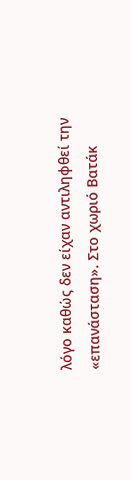λόγο καθώς δεν είχαν αντιληφθεί την «επανάσταση». Στο χωριό Βατάκ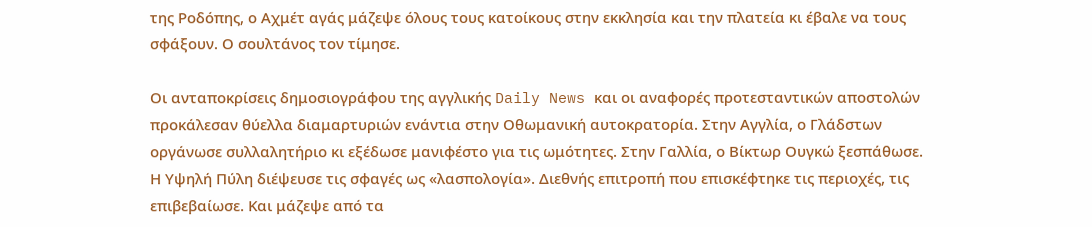της Ροδόπης, ο Αχμέτ αγάς μάζεψε όλους τους κατοίκους στην εκκλησία και την πλατεία κι έβαλε να τους σφάξουν. Ο σουλτάνος τον τίμησε.

Οι ανταποκρίσεις δημοσιογράφου της αγγλικής Daily News και οι αναφορές προτεσταντικών αποστολών προκάλεσαν θύελλα διαμαρτυριών ενάντια στην Οθωμανική αυτοκρατορία. Στην Αγγλία, ο Γλάδστων οργάνωσε συλλαλητήριο κι εξέδωσε μανιφέστο για τις ωμότητες. Στην Γαλλία, ο Βίκτωρ Ουγκώ ξεσπάθωσε. Η Υψηλή Πύλη διέψευσε τις σφαγές ως «λασπολογία». Διεθνής επιτροπή που επισκέφτηκε τις περιοχές, τις επιβεβαίωσε. Και μάζεψε από τα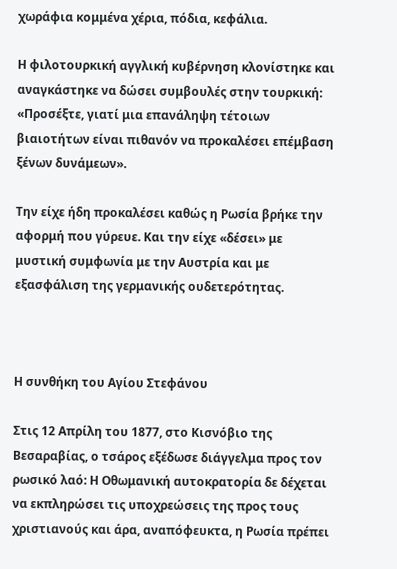χωράφια κομμένα χέρια, πόδια, κεφάλια.

Η φιλοτουρκική αγγλική κυβέρνηση κλονίστηκε και αναγκάστηκε να δώσει συμβουλές στην τουρκική: «Προσέξτε, γιατί μια επανάληψη τέτοιων βιαιοτήτων είναι πιθανόν να προκαλέσει επέμβαση ξένων δυνάμεων».

Την είχε ήδη προκαλέσει καθώς η Ρωσία βρήκε την αφορμή που γύρευε. Και την είχε «δέσει» με μυστική συμφωνία με την Αυστρία και με εξασφάλιση της γερμανικής ουδετερότητας.



Η συνθήκη του Αγίου Στεφάνου

Στις 12 Απρίλη του 1877, στο Κισνόβιο της Βεσαραβίας, ο τσάρος εξέδωσε διάγγελμα προς τον ρωσικό λαό: Η Οθωμανική αυτοκρατορία δε δέχεται να εκπληρώσει τις υποχρεώσεις της προς τους χριστιανούς και άρα, αναπόφευκτα, η Ρωσία πρέπει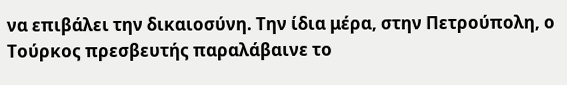να επιβάλει την δικαιοσύνη. Την ίδια μέρα, στην Πετρούπολη, ο Τούρκος πρεσβευτής παραλάβαινε το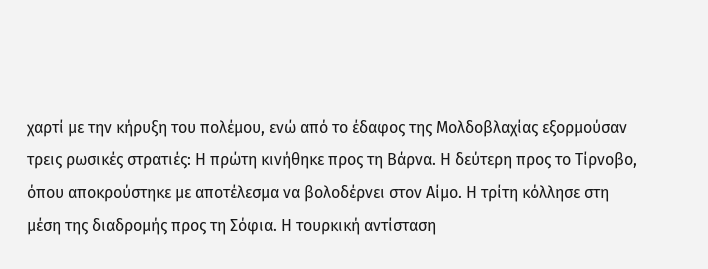χαρτί με την κήρυξη του πολέμου, ενώ από το έδαφος της Μολδοβλαχίας εξορμούσαν τρεις ρωσικές στρατιές: Η πρώτη κινήθηκε προς τη Βάρνα. Η δεύτερη προς το Τίρνοβο, όπου αποκρούστηκε με αποτέλεσμα να βολοδέρνει στον Αίμο. Η τρίτη κόλλησε στη μέση της διαδρομής προς τη Σόφια. Η τουρκική αντίσταση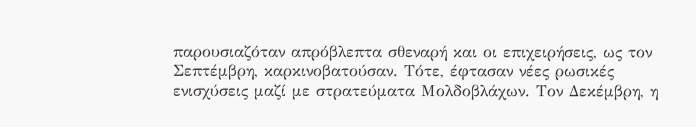παρουσιαζόταν απρόβλεπτα σθεναρή και οι επιχειρήσεις, ως τον Σεπτέμβρη, καρκινοβατούσαν. Τότε, έφτασαν νέες ρωσικές ενισχύσεις μαζί με στρατεύματα Μολδοβλάχων. Τον Δεκέμβρη, η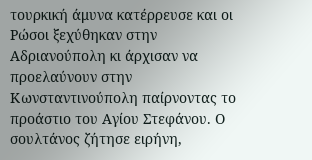τουρκική άμυνα κατέρρευσε και οι Ρώσοι ξεχύθηκαν στην Αδριανούπολη κι άρχισαν να προελαύνουν στην Κωνσταντινούπολη παίρνοντας το προάστιο του Αγίου Στεφάνου. Ο σουλτάνος ζήτησε ειρήνη,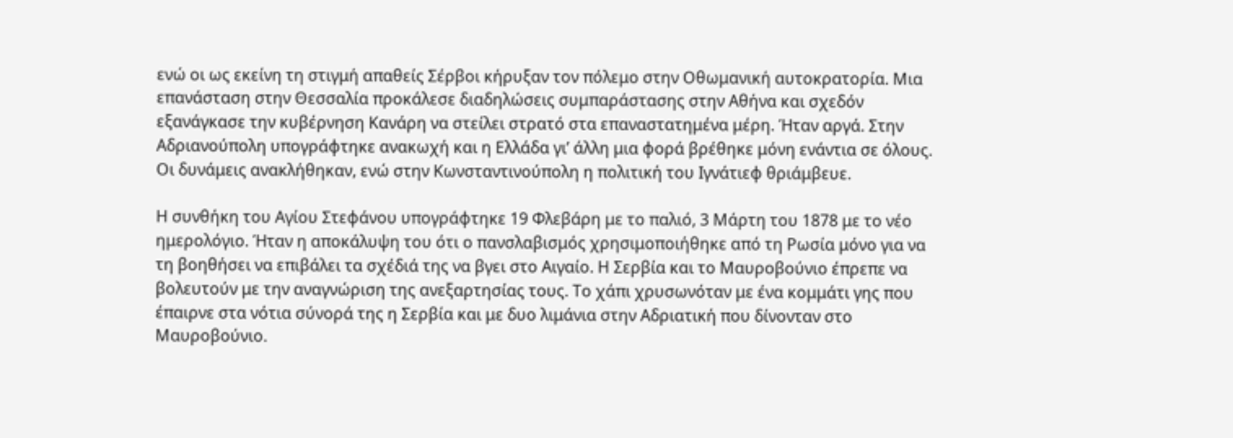ενώ οι ως εκείνη τη στιγμή απαθείς Σέρβοι κήρυξαν τον πόλεμο στην Οθωμανική αυτοκρατορία. Μια επανάσταση στην Θεσσαλία προκάλεσε διαδηλώσεις συμπαράστασης στην Αθήνα και σχεδόν εξανάγκασε την κυβέρνηση Κανάρη να στείλει στρατό στα επαναστατημένα μέρη. Ήταν αργά. Στην Αδριανούπολη υπογράφτηκε ανακωχή και η Ελλάδα γι’ άλλη μια φορά βρέθηκε μόνη ενάντια σε όλους. Οι δυνάμεις ανακλήθηκαν, ενώ στην Κωνσταντινούπολη η πολιτική του Ιγνάτιεφ θριάμβευε.

Η συνθήκη του Αγίου Στεφάνου υπογράφτηκε 19 Φλεβάρη με το παλιό, 3 Μάρτη του 1878 με το νέο ημερολόγιο. Ήταν η αποκάλυψη του ότι ο πανσλαβισμός χρησιμοποιήθηκε από τη Ρωσία μόνο για να τη βοηθήσει να επιβάλει τα σχέδιά της να βγει στο Αιγαίο. Η Σερβία και το Μαυροβούνιο έπρεπε να βολευτούν με την αναγνώριση της ανεξαρτησίας τους. Το χάπι χρυσωνόταν με ένα κομμάτι γης που έπαιρνε στα νότια σύνορά της η Σερβία και με δυο λιμάνια στην Αδριατική που δίνονταν στο Μαυροβούνιο.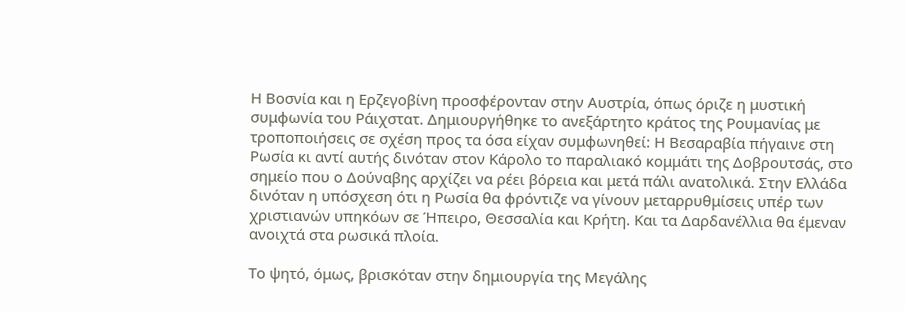Η Βοσνία και η Ερζεγοβίνη προσφέρονταν στην Αυστρία, όπως όριζε η μυστική συμφωνία του Ράιχστατ. Δημιουργήθηκε το ανεξάρτητο κράτος της Ρουμανίας με τροποποιήσεις σε σχέση προς τα όσα είχαν συμφωνηθεί: Η Βεσαραβία πήγαινε στη Ρωσία κι αντί αυτής δινόταν στον Κάρολο το παραλιακό κομμάτι της Δοβρουτσάς, στο σημείο που ο Δούναβης αρχίζει να ρέει βόρεια και μετά πάλι ανατολικά. Στην Ελλάδα δινόταν η υπόσχεση ότι η Ρωσία θα φρόντιζε να γίνουν μεταρρυθμίσεις υπέρ των χριστιανών υπηκόων σε Ήπειρο, Θεσσαλία και Κρήτη. Και τα Δαρδανέλλια θα έμεναν ανοιχτά στα ρωσικά πλοία.

Το ψητό, όμως, βρισκόταν στην δημιουργία της Μεγάλης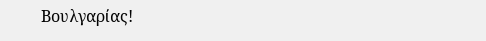Βουλγαρίας!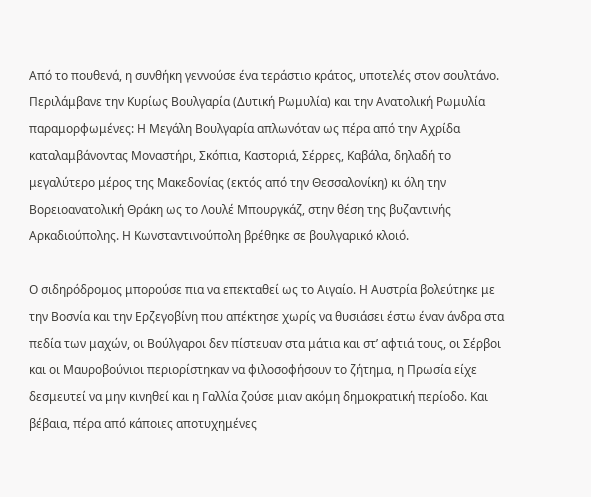Από το πουθενά, η συνθήκη γεννούσε ένα τεράστιο κράτος, υποτελές στον σουλτάνο. Περιλάμβανε την Κυρίως Βουλγαρία (Δυτική Ρωμυλία) και την Ανατολική Ρωμυλία παραμορφωμένες: Η Μεγάλη Βουλγαρία απλωνόταν ως πέρα από την Αχρίδα καταλαμβάνοντας Μοναστήρι, Σκόπια, Καστοριά, Σέρρες, Καβάλα, δηλαδή το μεγαλύτερο μέρος της Μακεδονίας (εκτός από την Θεσσαλονίκη) κι όλη την Βορειοανατολική Θράκη ως το Λουλέ Μπουργκάζ, στην θέση της βυζαντινής Αρκαδιούπολης. Η Κωνσταντινούπολη βρέθηκε σε βουλγαρικό κλοιό.

Ο σιδηρόδρομος μπορούσε πια να επεκταθεί ως το Αιγαίο. Η Αυστρία βολεύτηκε με την Βοσνία και την Ερζεγοβίνη που απέκτησε χωρίς να θυσιάσει έστω έναν άνδρα στα πεδία των μαχών, οι Βούλγαροι δεν πίστευαν στα μάτια και στ’ αφτιά τους, οι Σέρβοι και οι Μαυροβούνιοι περιορίστηκαν να φιλοσοφήσουν το ζήτημα, η Πρωσία είχε δεσμευτεί να μην κινηθεί και η Γαλλία ζούσε μιαν ακόμη δημοκρατική περίοδο. Και βέβαια, πέρα από κάποιες αποτυχημένες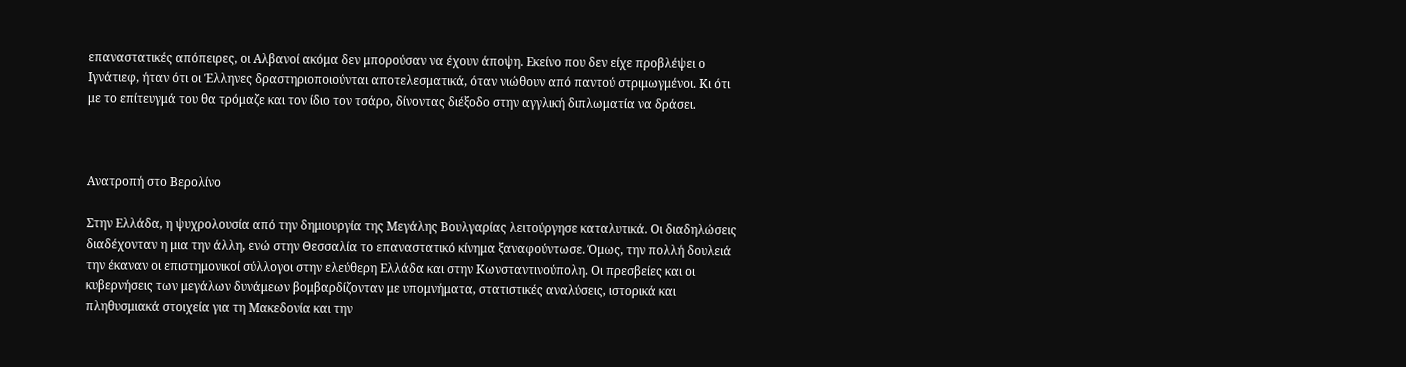επαναστατικές απόπειρες, οι Αλβανοί ακόμα δεν μπορούσαν να έχουν άποψη. Εκείνο που δεν είχε προβλέψει ο Ιγνάτιεφ, ήταν ότι οι Έλληνες δραστηριοποιούνται αποτελεσματικά, όταν νιώθουν από παντού στριμωγμένοι. Κι ότι με το επίτευγμά του θα τρόμαζε και τον ίδιο τον τσάρο, δίνοντας διέξοδο στην αγγλική διπλωματία να δράσει.



Ανατροπή στο Βερολίνο

Στην Ελλάδα, η ψυχρολουσία από την δημιουργία της Μεγάλης Βουλγαρίας λειτούργησε καταλυτικά. Οι διαδηλώσεις διαδέχονταν η μια την άλλη, ενώ στην Θεσσαλία το επαναστατικό κίνημα ξαναφούντωσε. Όμως, την πολλή δουλειά την έκαναν οι επιστημονικοί σύλλογοι στην ελεύθερη Ελλάδα και στην Κωνσταντινούπολη. Οι πρεσβείες και οι κυβερνήσεις των μεγάλων δυνάμεων βομβαρδίζονταν με υπομνήματα, στατιστικές αναλύσεις, ιστορικά και πληθυσμιακά στοιχεία για τη Μακεδονία και την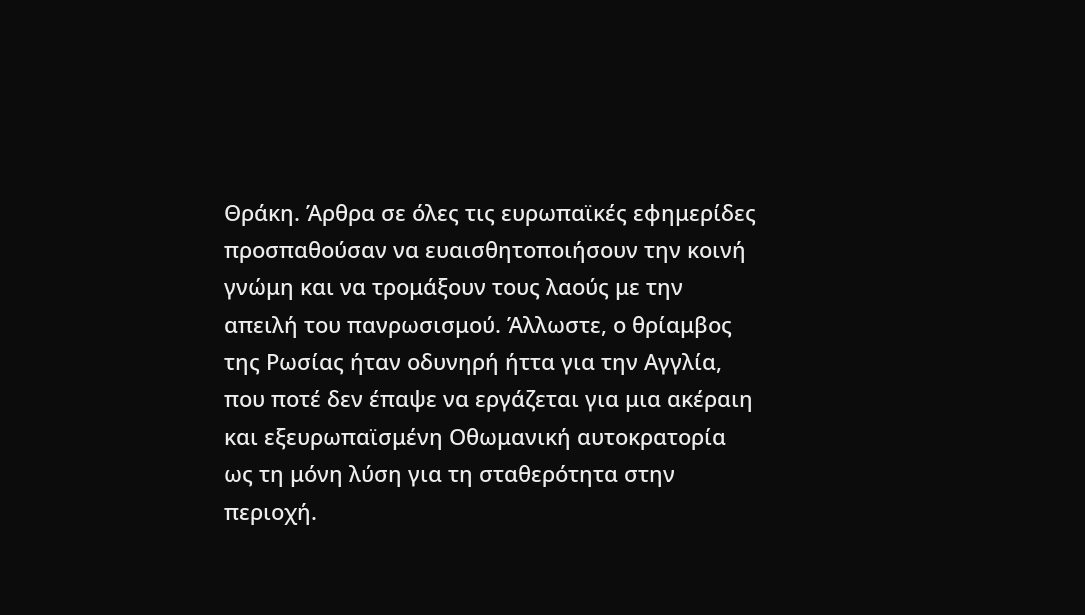Θράκη. Άρθρα σε όλες τις ευρωπαϊκές εφημερίδες προσπαθούσαν να ευαισθητοποιήσουν την κοινή γνώμη και να τρομάξουν τους λαούς με την απειλή του πανρωσισμού. Άλλωστε, ο θρίαμβος της Ρωσίας ήταν οδυνηρή ήττα για την Αγγλία, που ποτέ δεν έπαψε να εργάζεται για μια ακέραιη και εξευρωπαϊσμένη Οθωμανική αυτοκρατορία ως τη μόνη λύση για τη σταθερότητα στην περιοχή.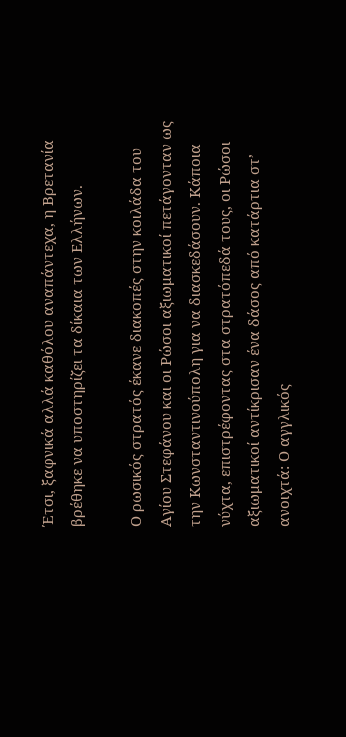Έτσι, ξαφνικά αλλά καθόλου αναπάντεχα, η Βρετανία βρέθηκε να υποστηρίζει τα δίκαια των Ελλήνων.

Ο ρωσικός στρατός έκανε διακοπές στην κοιλάδα του Αγίου Στεφάνου και οι Ρώσοι αξιωματικοί πετάγονταν ως την Κωνσταντινούπολη για να διασκεδάσουν. Κάποια νύχτα, επιστρέφοντας στα στρατόπεδά τους, οι Ρώσοι αξιωματικοί αντίκρισαν ένα δάσος από κατάρτια στ’ ανοιχτά: Ο αγγλικός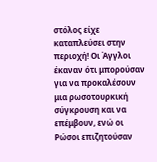στόλος είχε καταπλεύσει στην περιοχή! Οι Άγγλοι έκαναν ότι μπορούσαν για να προκαλέσουν μια ρωσοτουρκική σύγκρουση και να επέμβουν, ενώ οι Ρώσοι επιζητούσαν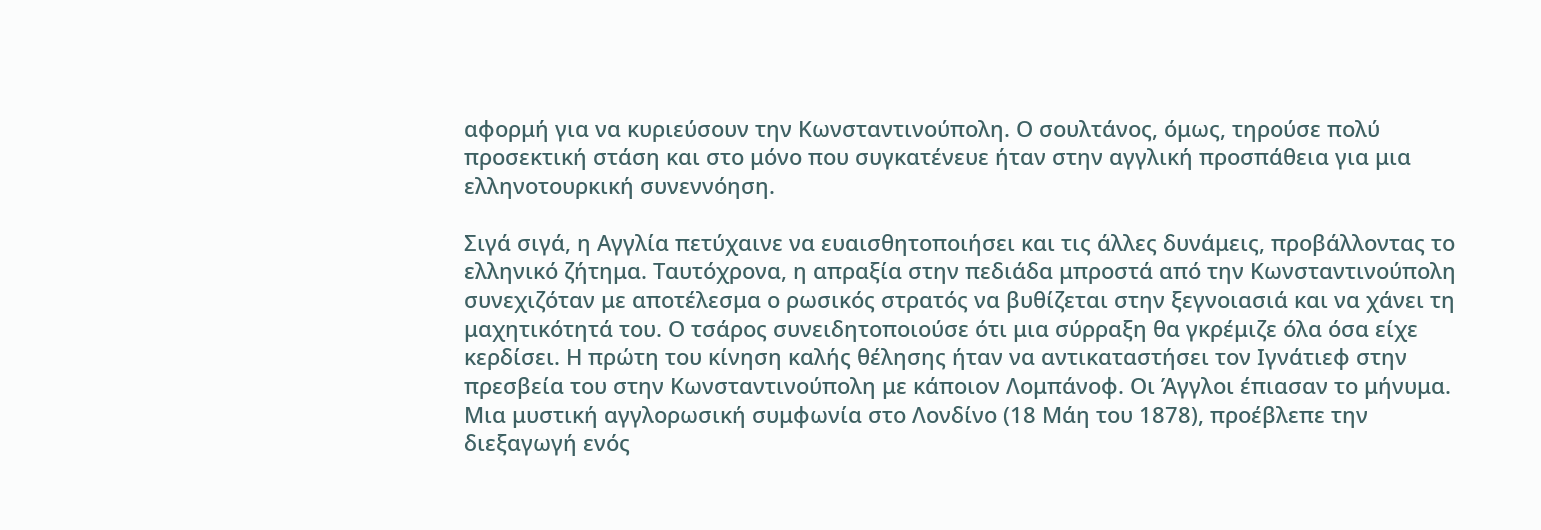αφορμή για να κυριεύσουν την Κωνσταντινούπολη. Ο σουλτάνος, όμως, τηρούσε πολύ προσεκτική στάση και στο μόνο που συγκατένευε ήταν στην αγγλική προσπάθεια για μια ελληνοτουρκική συνεννόηση.

Σιγά σιγά, η Αγγλία πετύχαινε να ευαισθητοποιήσει και τις άλλες δυνάμεις, προβάλλοντας το ελληνικό ζήτημα. Ταυτόχρονα, η απραξία στην πεδιάδα μπροστά από την Κωνσταντινούπολη συνεχιζόταν με αποτέλεσμα ο ρωσικός στρατός να βυθίζεται στην ξεγνοιασιά και να χάνει τη μαχητικότητά του. Ο τσάρος συνειδητοποιούσε ότι μια σύρραξη θα γκρέμιζε όλα όσα είχε κερδίσει. Η πρώτη του κίνηση καλής θέλησης ήταν να αντικαταστήσει τον Ιγνάτιεφ στην πρεσβεία του στην Κωνσταντινούπολη με κάποιον Λομπάνοφ. Οι Άγγλοι έπιασαν το μήνυμα. Μια μυστική αγγλορωσική συμφωνία στο Λονδίνο (18 Μάη του 1878), προέβλεπε την διεξαγωγή ενός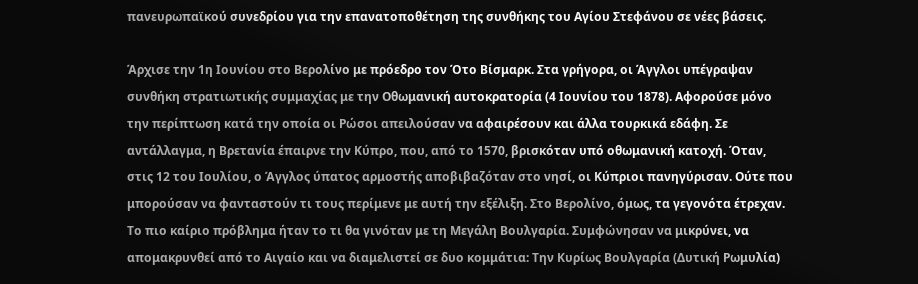πανευρωπαϊκού συνεδρίου για την επανατοποθέτηση της συνθήκης του Αγίου Στεφάνου σε νέες βάσεις.

Άρχισε την 1η Ιουνίου στο Βερολίνο με πρόεδρο τον Ότο Βίσμαρκ. Στα γρήγορα, οι Άγγλοι υπέγραψαν συνθήκη στρατιωτικής συμμαχίας με την Οθωμανική αυτοκρατορία (4 Ιουνίου του 1878). Αφορούσε μόνο την περίπτωση κατά την οποία οι Ρώσοι απειλούσαν να αφαιρέσουν και άλλα τουρκικά εδάφη. Σε αντάλλαγμα, η Βρετανία έπαιρνε την Κύπρο, που, από το 1570, βρισκόταν υπό οθωμανική κατοχή. Όταν, στις 12 του Ιουλίου, ο Άγγλος ύπατος αρμοστής αποβιβαζόταν στο νησί, οι Κύπριοι πανηγύρισαν. Ούτε που μπορούσαν να φανταστούν τι τους περίμενε με αυτή την εξέλιξη. Στο Βερολίνο, όμως, τα γεγονότα έτρεχαν. Το πιο καίριο πρόβλημα ήταν το τι θα γινόταν με τη Μεγάλη Βουλγαρία. Συμφώνησαν να μικρύνει, να απομακρυνθεί από το Αιγαίο και να διαμελιστεί σε δυο κομμάτια: Την Κυρίως Βουλγαρία (Δυτική Ρωμυλία)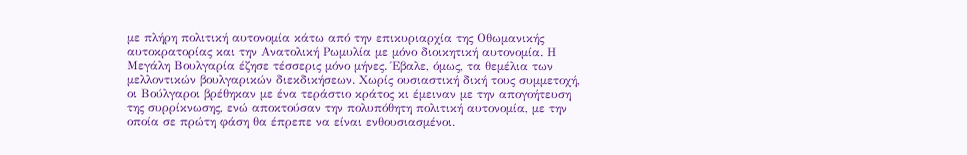με πλήρη πολιτική αυτονομία κάτω από την επικυριαρχία της Οθωμανικής αυτοκρατορίας και την Ανατολική Ρωμυλία με μόνο διοικητική αυτονομία. Η Μεγάλη Βουλγαρία έζησε τέσσερις μόνο μήνες. Έβαλε, όμως, τα θεμέλια των μελλοντικών βουλγαρικών διεκδικήσεων. Χωρίς ουσιαστική δική τους συμμετοχή, οι Βούλγαροι βρέθηκαν με ένα τεράστιο κράτος κι έμειναν με την απογοήτευση της συρρίκνωσης, ενώ αποκτούσαν την πολυπόθητη πολιτική αυτονομία, με την οποία σε πρώτη φάση θα έπρεπε να είναι ενθουσιασμένοι.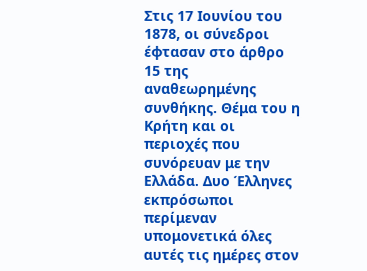Στις 17 Ιουνίου του 1878, οι σύνεδροι έφτασαν στο άρθρο 15 της αναθεωρημένης συνθήκης. Θέμα του η Κρήτη και οι περιοχές που συνόρευαν με την Ελλάδα. Δυο Έλληνες εκπρόσωποι περίμεναν υπομονετικά όλες αυτές τις ημέρες στον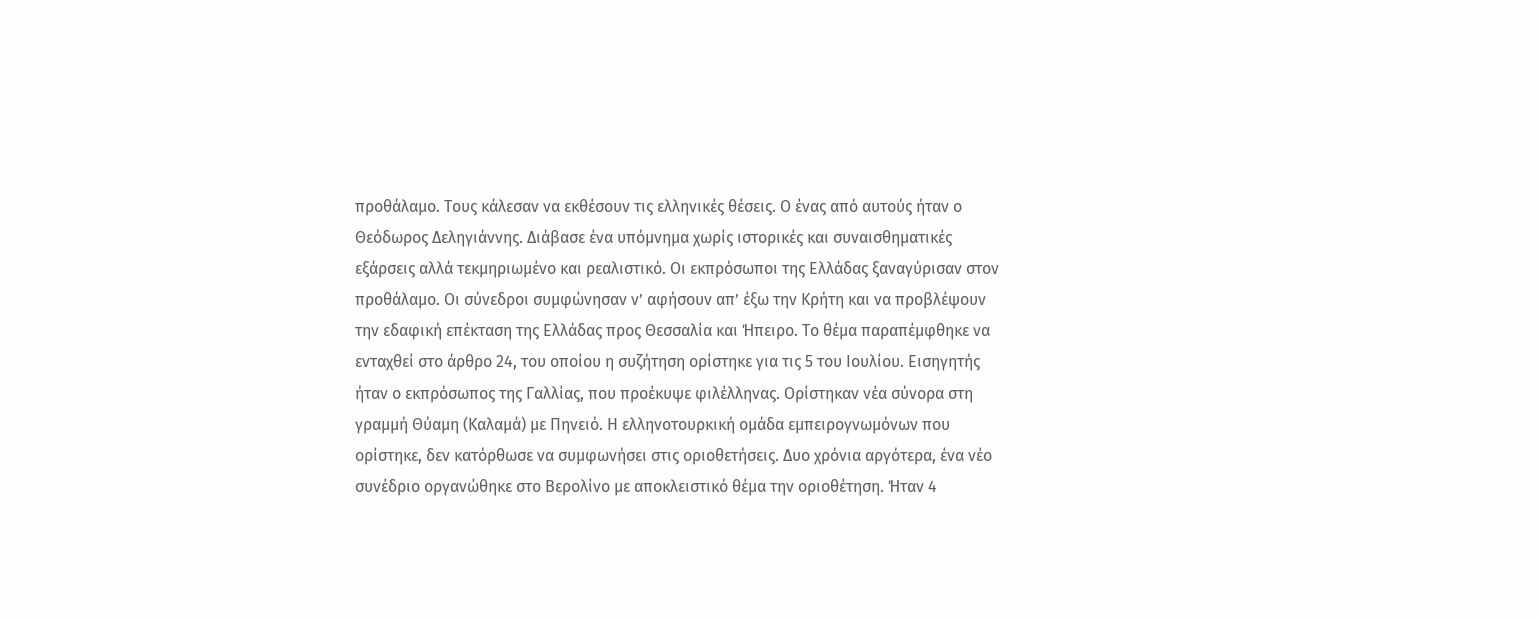προθάλαμο. Τους κάλεσαν να εκθέσουν τις ελληνικές θέσεις. Ο ένας από αυτούς ήταν ο Θεόδωρος Δεληγιάννης. Διάβασε ένα υπόμνημα χωρίς ιστορικές και συναισθηματικές εξάρσεις αλλά τεκμηριωμένο και ρεαλιστικό. Οι εκπρόσωποι της Ελλάδας ξαναγύρισαν στον προθάλαμο. Οι σύνεδροι συμφώνησαν ν’ αφήσουν απ’ έξω την Κρήτη και να προβλέψουν την εδαφική επέκταση της Ελλάδας προς Θεσσαλία και Ήπειρο. Το θέμα παραπέμφθηκε να ενταχθεί στο άρθρο 24, του οποίου η συζήτηση ορίστηκε για τις 5 του Ιουλίου. Εισηγητής ήταν ο εκπρόσωπος της Γαλλίας, που προέκυψε φιλέλληνας. Ορίστηκαν νέα σύνορα στη γραμμή Θύαμη (Καλαμά) με Πηνειό. Η ελληνοτουρκική ομάδα εμπειρογνωμόνων που ορίστηκε, δεν κατόρθωσε να συμφωνήσει στις οριοθετήσεις. Δυο χρόνια αργότερα, ένα νέο συνέδριο οργανώθηκε στο Βερολίνο με αποκλειστικό θέμα την οριοθέτηση. Ήταν 4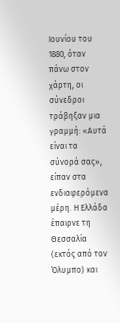Ιουνίου του 1880, όταν πάνω στον χάρτη, οι σύνεδροι τράβηξαν μια γραμμή: «Αυτά είναι τα σύνορά σας», είπαν στα ενδιαφερόμενα μέρη. Η Ελλάδα έπαιρνε τη Θεσσαλία (εκτός από τον Όλυμπο) και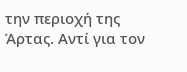την περιοχή της Άρτας. Αντί για τον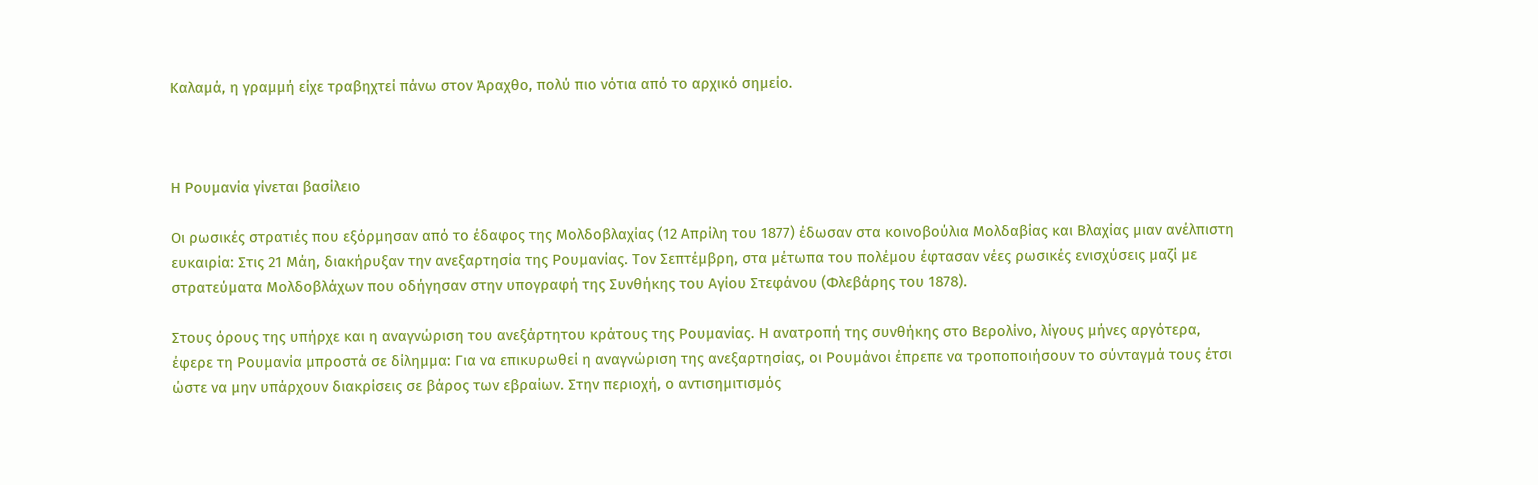Καλαμά, η γραμμή είχε τραβηχτεί πάνω στον Άραχθο, πολύ πιο νότια από το αρχικό σημείο.



Η Ρουμανία γίνεται βασίλειο

Οι ρωσικές στρατιές που εξόρμησαν από το έδαφος της Μολδοβλαχίας (12 Απρίλη του 1877) έδωσαν στα κοινοβούλια Μολδαβίας και Βλαχίας μιαν ανέλπιστη ευκαιρία: Στις 21 Μάη, διακήρυξαν την ανεξαρτησία της Ρουμανίας. Τον Σεπτέμβρη, στα μέτωπα του πολέμου έφτασαν νέες ρωσικές ενισχύσεις μαζί με στρατεύματα Μολδοβλάχων που οδήγησαν στην υπογραφή της Συνθήκης του Αγίου Στεφάνου (Φλεβάρης του 1878).

Στους όρους της υπήρχε και η αναγνώριση του ανεξάρτητου κράτους της Ρουμανίας. Η ανατροπή της συνθήκης στο Βερολίνο, λίγους μήνες αργότερα, έφερε τη Ρουμανία μπροστά σε δίλημμα: Για να επικυρωθεί η αναγνώριση της ανεξαρτησίας, οι Ρουμάνοι έπρεπε να τροποποιήσουν το σύνταγμά τους έτσι ώστε να μην υπάρχουν διακρίσεις σε βάρος των εβραίων. Στην περιοχή, ο αντισημιτισμός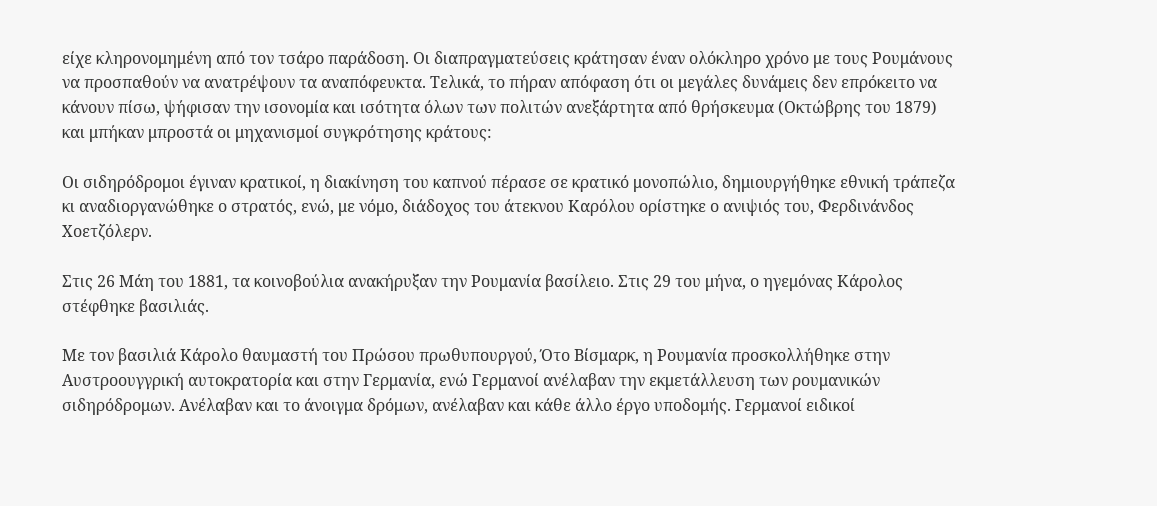είχε κληρονομημένη από τον τσάρο παράδοση. Οι διαπραγματεύσεις κράτησαν έναν ολόκληρο χρόνο με τους Ρουμάνους να προσπαθούν να ανατρέψουν τα αναπόφευκτα. Τελικά, το πήραν απόφαση ότι οι μεγάλες δυνάμεις δεν επρόκειτο να κάνουν πίσω, ψήφισαν την ισονομία και ισότητα όλων των πολιτών ανεξάρτητα από θρήσκευμα (Οκτώβρης του 1879) και μπήκαν μπροστά οι μηχανισμοί συγκρότησης κράτους:

Οι σιδηρόδρομοι έγιναν κρατικοί, η διακίνηση του καπνού πέρασε σε κρατικό μονοπώλιο, δημιουργήθηκε εθνική τράπεζα κι αναδιοργανώθηκε ο στρατός, ενώ, με νόμο, διάδοχος του άτεκνου Καρόλου ορίστηκε ο ανιψιός του, Φερδινάνδος Χοετζόλερν.

Στις 26 Μάη του 1881, τα κοινοβούλια ανακήρυξαν την Ρουμανία βασίλειο. Στις 29 του μήνα, ο ηγεμόνας Κάρολος στέφθηκε βασιλιάς.

Με τον βασιλιά Κάρολο θαυμαστή του Πρώσου πρωθυπουργού, Ότο Βίσμαρκ, η Ρουμανία προσκολλήθηκε στην Αυστροουγγρική αυτοκρατορία και στην Γερμανία, ενώ Γερμανοί ανέλαβαν την εκμετάλλευση των ρουμανικών σιδηρόδρομων. Ανέλαβαν και το άνοιγμα δρόμων, ανέλαβαν και κάθε άλλο έργο υποδομής. Γερμανοί ειδικοί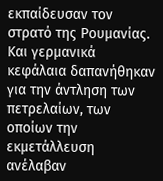εκπαίδευσαν τον στρατό της Ρουμανίας. Και γερμανικά κεφάλαια δαπανήθηκαν για την άντληση των πετρελαίων, των οποίων την εκμετάλλευση ανέλαβαν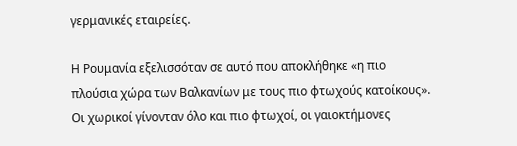γερμανικές εταιρείες.

Η Ρουμανία εξελισσόταν σε αυτό που αποκλήθηκε «η πιο πλούσια χώρα των Βαλκανίων με τους πιο φτωχούς κατοίκους». Οι χωρικοί γίνονταν όλο και πιο φτωχοί, οι γαιοκτήμονες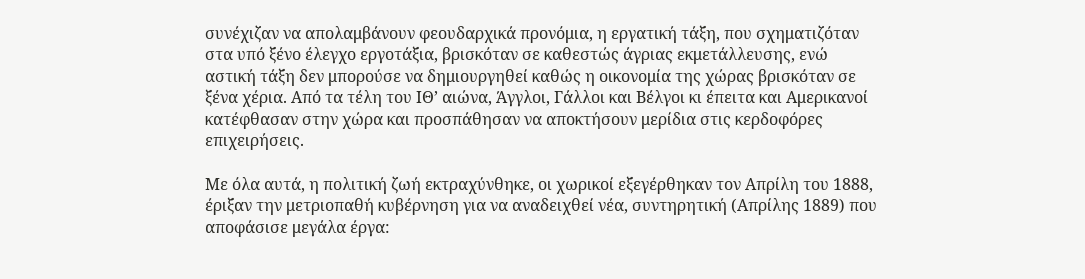συνέχιζαν να απολαμβάνουν φεουδαρχικά προνόμια, η εργατική τάξη, που σχηματιζόταν στα υπό ξένο έλεγχο εργοτάξια, βρισκόταν σε καθεστώς άγριας εκμετάλλευσης, ενώ αστική τάξη δεν μπορούσε να δημιουργηθεί καθώς η οικονομία της χώρας βρισκόταν σε ξένα χέρια. Από τα τέλη του ΙΘ’ αιώνα, Άγγλοι, Γάλλοι και Βέλγοι κι έπειτα και Αμερικανοί κατέφθασαν στην χώρα και προσπάθησαν να αποκτήσουν μερίδια στις κερδοφόρες επιχειρήσεις.

Με όλα αυτά, η πολιτική ζωή εκτραχύνθηκε, οι χωρικοί εξεγέρθηκαν τον Απρίλη του 1888, έριξαν την μετριοπαθή κυβέρνηση για να αναδειχθεί νέα, συντηρητική (Απρίλης 1889) που αποφάσισε μεγάλα έργα: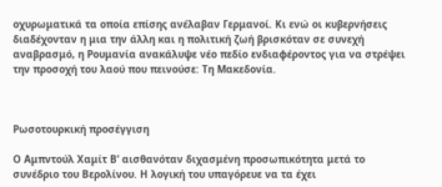οχυρωματικά τα οποία επίσης ανέλαβαν Γερμανοί. Κι ενώ οι κυβερνήσεις διαδέχονταν η μια την άλλη και η πολιτική ζωή βρισκόταν σε συνεχή αναβρασμό, η Ρουμανία ανακάλυψε νέο πεδίο ενδιαφέροντος για να στρέψει την προσοχή του λαού που πεινούσε: Τη Μακεδονία.



Ρωσοτουρκική προσέγγιση

Ο Αμπντούλ Χαμίτ Β’ αισθανόταν διχασμένη προσωπικότητα μετά το συνέδριο του Βερολίνου. Η λογική του υπαγόρευε να τα έχει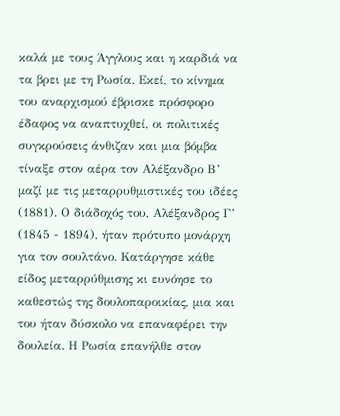καλά με τους Άγγλους και η καρδιά να τα βρει με τη Ρωσία. Εκεί, το κίνημα του αναρχισμού έβρισκε πρόσφορο έδαφος να αναπτυχθεί, οι πολιτικές συγκρούσεις άνθιζαν και μια βόμβα τίναξε στον αέρα τον Αλέξανδρο Β’ μαζί με τις μεταρρυθμιστικές του ιδέες (1881). Ο διάδοχός του, Αλέξανδρος Γ’ (1845 - 1894), ήταν πρότυπο μονάρχη για τον σουλτάνο. Κατάργησε κάθε είδος μεταρρύθμισης κι ευνόησε το καθεστώς της δουλοπαροικίας, μια και του ήταν δύσκολο να επαναφέρει την δουλεία. Η Ρωσία επανήλθε στον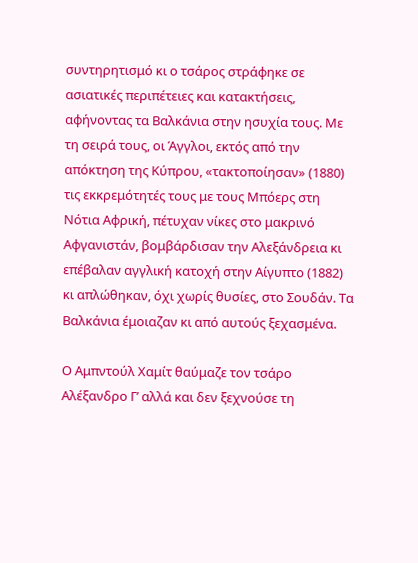συντηρητισμό κι ο τσάρος στράφηκε σε ασιατικές περιπέτειες και κατακτήσεις, αφήνοντας τα Βαλκάνια στην ησυχία τους. Με τη σειρά τους, οι Άγγλοι, εκτός από την απόκτηση της Κύπρου, «τακτοποίησαν» (1880) τις εκκρεμότητές τους με τους Μπόερς στη Νότια Αφρική, πέτυχαν νίκες στο μακρινό Αφγανιστάν, βομβάρδισαν την Αλεξάνδρεια κι επέβαλαν αγγλική κατοχή στην Αίγυπτο (1882) κι απλώθηκαν, όχι χωρίς θυσίες, στο Σουδάν. Τα Βαλκάνια έμοιαζαν κι από αυτούς ξεχασμένα.

Ο Αμπντούλ Χαμίτ θαύμαζε τον τσάρο Αλέξανδρο Γ’ αλλά και δεν ξεχνούσε τη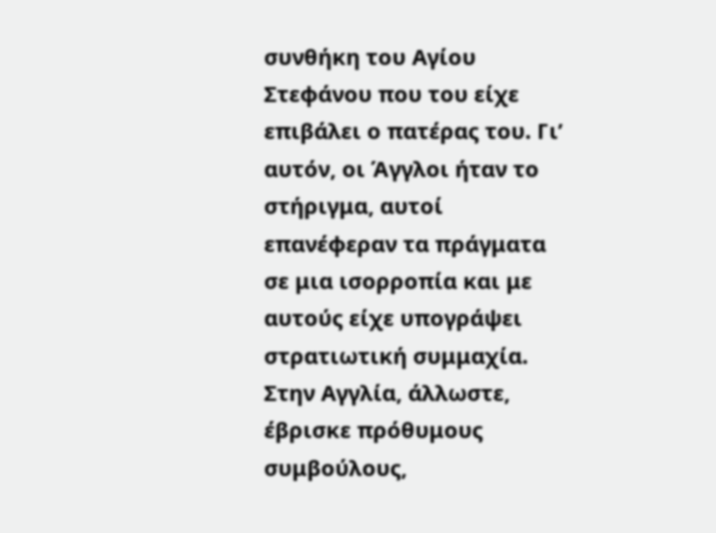συνθήκη του Αγίου Στεφάνου που του είχε επιβάλει ο πατέρας του. Γι’ αυτόν, οι Άγγλοι ήταν το στήριγμα, αυτοί επανέφεραν τα πράγματα σε μια ισορροπία και με αυτούς είχε υπογράψει στρατιωτική συμμαχία. Στην Αγγλία, άλλωστε, έβρισκε πρόθυμους συμβούλους,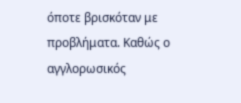όποτε βρισκόταν με προβλήματα. Καθώς ο αγγλορωσικός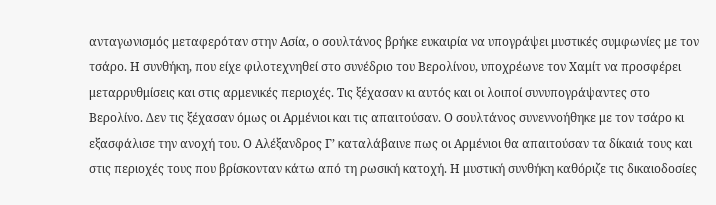ανταγωνισμός μεταφερόταν στην Ασία, ο σουλτάνος βρήκε ευκαιρία να υπογράψει μυστικές συμφωνίες με τον τσάρο. Η συνθήκη, που είχε φιλοτεχνηθεί στο συνέδριο του Βερολίνου, υποχρέωνε τον Χαμίτ να προσφέρει μεταρρυθμίσεις και στις αρμενικές περιοχές. Τις ξέχασαν κι αυτός και οι λοιποί συνυπογράψαντες στο Βερολίνο. Δεν τις ξέχασαν όμως οι Αρμένιοι και τις απαιτούσαν. Ο σουλτάνος συνεννοήθηκε με τον τσάρο κι εξασφάλισε την ανοχή του. Ο Αλέξανδρος Γ’ καταλάβαινε πως οι Αρμένιοι θα απαιτούσαν τα δίκαιά τους και στις περιοχές τους που βρίσκονταν κάτω από τη ρωσική κατοχή. Η μυστική συνθήκη καθόριζε τις δικαιοδοσίες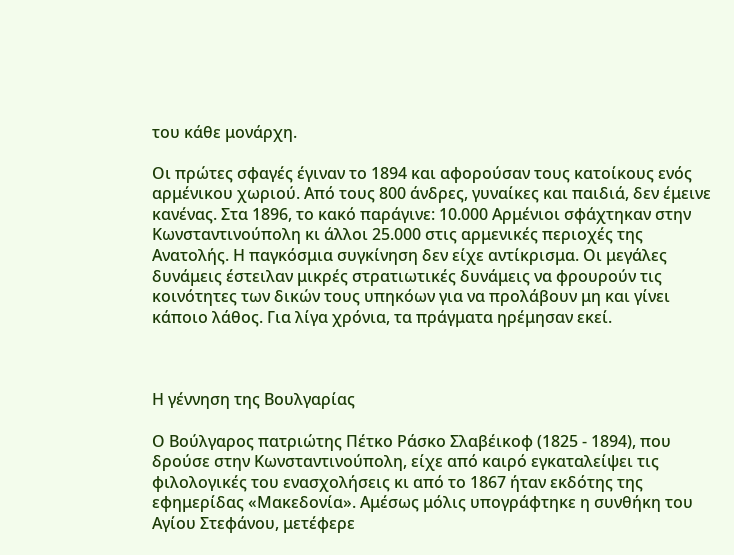του κάθε μονάρχη.

Οι πρώτες σφαγές έγιναν το 1894 και αφορούσαν τους κατοίκους ενός αρμένικου χωριού. Από τους 800 άνδρες, γυναίκες και παιδιά, δεν έμεινε κανένας. Στα 1896, το κακό παράγινε: 10.000 Αρμένιοι σφάχτηκαν στην Κωνσταντινούπολη κι άλλοι 25.000 στις αρμενικές περιοχές της Ανατολής. Η παγκόσμια συγκίνηση δεν είχε αντίκρισμα. Οι μεγάλες δυνάμεις έστειλαν μικρές στρατιωτικές δυνάμεις να φρουρούν τις κοινότητες των δικών τους υπηκόων για να προλάβουν μη και γίνει κάποιο λάθος. Για λίγα χρόνια, τα πράγματα ηρέμησαν εκεί.



Η γέννηση της Βουλγαρίας

Ο Βούλγαρος πατριώτης Πέτκο Ράσκο Σλαβέικοφ (1825 - 1894), που δρούσε στην Κωνσταντινούπολη, είχε από καιρό εγκαταλείψει τις φιλολογικές του ενασχολήσεις κι από το 1867 ήταν εκδότης της εφημερίδας «Μακεδονία». Αμέσως μόλις υπογράφτηκε η συνθήκη του Αγίου Στεφάνου, μετέφερε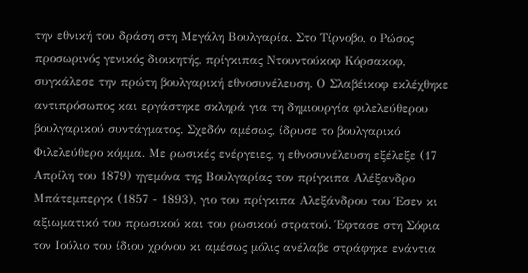την εθνική του δράση στη Μεγάλη Βουλγαρία. Στο Τίρνοβο, ο Ρώσος προσωρινός γενικός διοικητής, πρίγκιπας Ντουντούκοφ Κόρσακοφ, συγκάλεσε την πρώτη βουλγαρική εθνοσυνέλευση. Ο Σλαβέικοφ εκλέχθηκε αντιπρόσωπος και εργάστηκε σκληρά για τη δημιουργία φιλελεύθερου βουλγαρικού συντάγματος. Σχεδόν αμέσως, ίδρυσε το βουλγαρικό Φιλελεύθερο κόμμα. Με ρωσικές ενέργειες, η εθνοσυνέλευση εξέλεξε (17 Απρίλη του 1879) ηγεμόνα της Βουλγαρίας τον πρίγκιπα Αλέξανδρο Μπάτεμπεργκ (1857 - 1893), γιο του πρίγκιπα Αλεξάνδρου του Έσεν κι αξιωματικό του πρωσικού και του ρωσικού στρατού. Έφτασε στη Σόφια τον Ιούλιο του ίδιου χρόνου κι αμέσως μόλις ανέλαβε στράφηκε ενάντια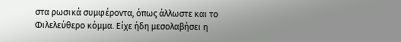στα ρωσικά συμφέροντα, όπως άλλωστε και το Φιλελεύθερο κόμμα. Είχε ήδη μεσολαβήσει η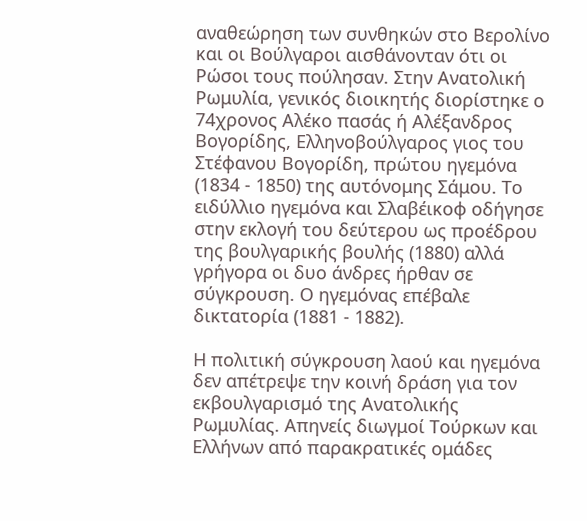αναθεώρηση των συνθηκών στο Βερολίνο και οι Βούλγαροι αισθάνονταν ότι οι Ρώσοι τους πούλησαν. Στην Ανατολική Ρωμυλία, γενικός διοικητής διορίστηκε ο 74χρονος Αλέκο πασάς ή Αλέξανδρος Βογορίδης, Ελληνοβούλγαρος γιος του Στέφανου Βογορίδη, πρώτου ηγεμόνα (1834 - 1850) της αυτόνομης Σάμου. Το ειδύλλιο ηγεμόνα και Σλαβέικοφ οδήγησε στην εκλογή του δεύτερου ως προέδρου της βουλγαρικής βουλής (1880) αλλά γρήγορα οι δυο άνδρες ήρθαν σε σύγκρουση. Ο ηγεμόνας επέβαλε δικτατορία (1881 - 1882).

Η πολιτική σύγκρουση λαού και ηγεμόνα δεν απέτρεψε την κοινή δράση για τον εκβουλγαρισμό της Ανατολικής Ρωμυλίας. Απηνείς διωγμοί Τούρκων και Ελλήνων από παρακρατικές ομάδες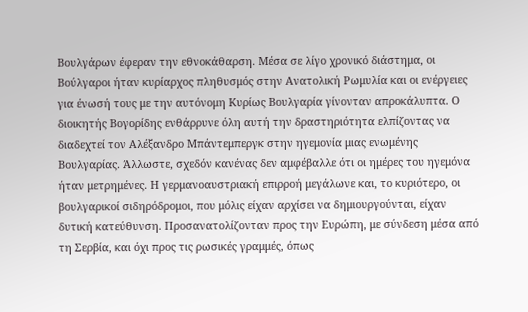Βουλγάρων έφεραν την εθνοκάθαρση. Μέσα σε λίγο χρονικό διάστημα, οι Βούλγαροι ήταν κυρίαρχος πληθυσμός στην Ανατολική Ρωμυλία και οι ενέργειες για ένωσή τους με την αυτόνομη Κυρίως Βουλγαρία γίνονταν απροκάλυπτα. Ο διοικητής Βογορίδης ενθάρρυνε όλη αυτή την δραστηριότητα ελπίζοντας να διαδεχτεί τον Αλέξανδρο Μπάντεμπεργκ στην ηγεμονία μιας ενωμένης Βουλγαρίας. Άλλωστε, σχεδόν κανένας δεν αμφέβαλλε ότι οι ημέρες του ηγεμόνα ήταν μετρημένες. Η γερμανοαυστριακή επιρροή μεγάλωνε και, το κυριότερο, οι βουλγαρικοί σιδηρόδρομοι, που μόλις είχαν αρχίσει να δημιουργούνται, είχαν δυτική κατεύθυνση. Προσανατολίζονταν προς την Ευρώπη, με σύνδεση μέσα από τη Σερβία, και όχι προς τις ρωσικές γραμμές, όπως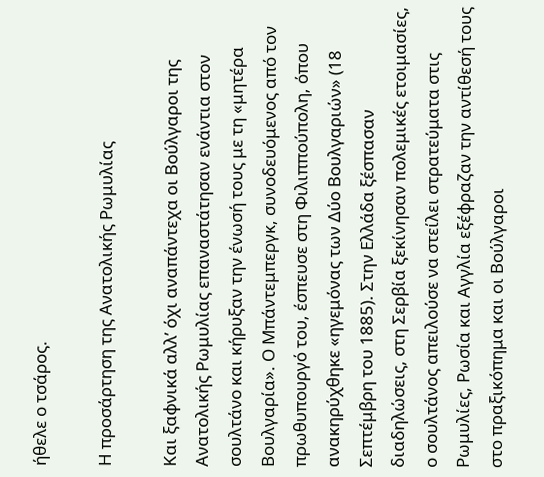ήθελε ο τσάρος.

Η προσάρτηση της Ανατολικής Ρωμυλίας

Και ξαφνικά αλλ’ όχι αναπάντεχα οι Βούλγαροι της Ανατολικής Ρωμυλίας επαναστάτησαν ενάντια στον σουλτάνο και κήρυξαν την ένωσή τους με τη «μητέρα Βουλγαρία». Ο Μπάντεμπεργκ, συνοδευόμενος από τον πρωθυπουργό του, έσπευσε στη Φιλιππούπολη, όπου ανακηρύχθηκε «ηγεμόνας των Δύο Βουλγαριών» (18 Σεπτέμβρη του 1885). Στην Ελλάδα ξέσπασαν διαδηλώσεις, στη Σερβία ξεκίνησαν πολεμικές ετοιμασίες, ο σουλτάνος απειλούσε να στείλει στρατεύματα στις Ρωμυλίες, Ρωσία και Αγγλία εξέφραζαν την αντίθεσή τους στο πραξικόπημα και οι Βούλγαροι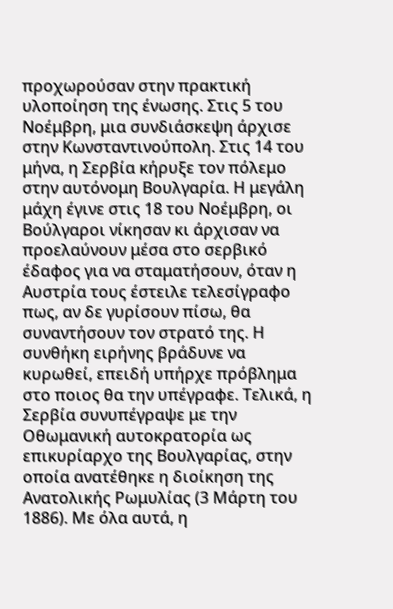προχωρούσαν στην πρακτική υλοποίηση της ένωσης. Στις 5 του Νοέμβρη, μια συνδιάσκεψη άρχισε στην Κωνσταντινούπολη. Στις 14 του μήνα, η Σερβία κήρυξε τον πόλεμο στην αυτόνομη Βουλγαρία. Η μεγάλη μάχη έγινε στις 18 του Νοέμβρη, οι Βούλγαροι νίκησαν κι άρχισαν να προελαύνουν μέσα στο σερβικό έδαφος για να σταματήσουν, όταν η Αυστρία τους έστειλε τελεσίγραφο πως, αν δε γυρίσουν πίσω, θα συναντήσουν τον στρατό της. Η συνθήκη ειρήνης βράδυνε να κυρωθεί, επειδή υπήρχε πρόβλημα στο ποιος θα την υπέγραφε. Τελικά, η Σερβία συνυπέγραψε με την Οθωμανική αυτοκρατορία ως επικυρίαρχο της Βουλγαρίας, στην οποία ανατέθηκε η διοίκηση της Ανατολικής Ρωμυλίας (3 Μάρτη του 1886). Με όλα αυτά, η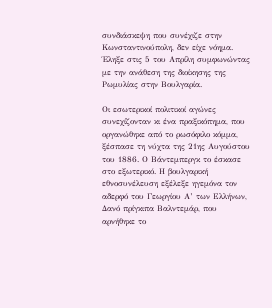συνδιάσκεψη που συνέχιζε στην Κωνσταντινούπολη, δεν είχε νόημα. Έληξε στις 5 του Απρίλη συμφωνώντας με την ανάθεση της διοίκησης της Ρωμυλίας στην Βουλγαρία.

Οι εσωτερικοί πολιτικοί αγώνες συνεχίζονταν κι ένα πραξικόπημα, που οργανώθηκε από το ρωσόφιλο κόμμα, ξέσπασε τη νύχτα της 21ης Αυγούστου του 1886. Ο Βάντεμπεργκ το έσκασε στο εξωτερικό. Η βουλγαρική εθνοσυνέλευση εξέλεξε ηγεμόνα τον αδερφό του Γεωργίου Α’ των Ελλήνων, Δανό πρίγκιπα Βαλντεμάρ, που αρνήθηκε το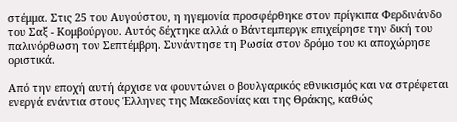στέμμα. Στις 25 του Αυγούστου, η ηγεμονία προσφέρθηκε στον πρίγκιπα Φερδινάνδο του Σαξ - Κομβούργου. Αυτός δέχτηκε αλλά ο Βάντεμπεργκ επιχείρησε την δική του παλινόρθωση τον Σεπτέμβρη. Συνάντησε τη Ρωσία στον δρόμο του κι αποχώρησε οριστικά.

Από την εποχή αυτή άρχισε να φουντώνει ο βουλγαρικός εθνικισμός και να στρέφεται ενεργά ενάντια στους Έλληνες της Μακεδονίας και της Θράκης, καθώς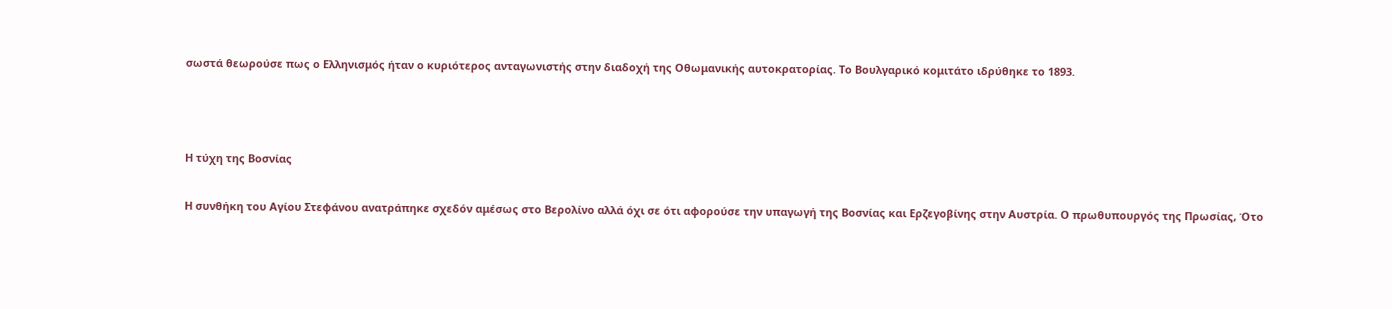σωστά θεωρούσε πως ο Ελληνισμός ήταν ο κυριότερος ανταγωνιστής στην διαδοχή της Οθωμανικής αυτοκρατορίας. Το Βουλγαρικό κομιτάτο ιδρύθηκε το 1893.



Η τύχη της Βοσνίας

Η συνθήκη του Αγίου Στεφάνου ανατράπηκε σχεδόν αμέσως στο Βερολίνο αλλά όχι σε ότι αφορούσε την υπαγωγή της Βοσνίας και Ερζεγοβίνης στην Αυστρία. Ο πρωθυπουργός της Πρωσίας, Ότο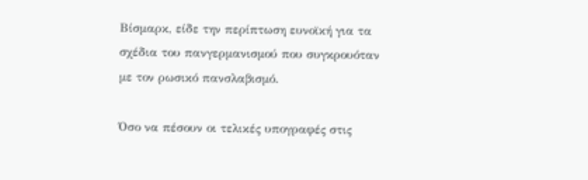Βίσμαρκ, είδε την περίπτωση ευνοϊκή για τα σχέδια του πανγερμανισμού που συγκρουόταν με τον ρωσικό πανσλαβισμό.

Όσο να πέσουν οι τελικές υπογραφές στις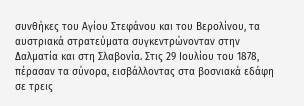συνθήκες του Αγίου Στεφάνου και του Βερολίνου, τα αυστριακά στρατεύματα συγκεντρώνονταν στην Δαλματία και στη Σλαβονία. Στις 29 Ιουλίου του 1878, πέρασαν τα σύνορα, εισβάλλοντας στα βοσνιακά εδάφη σε τρεις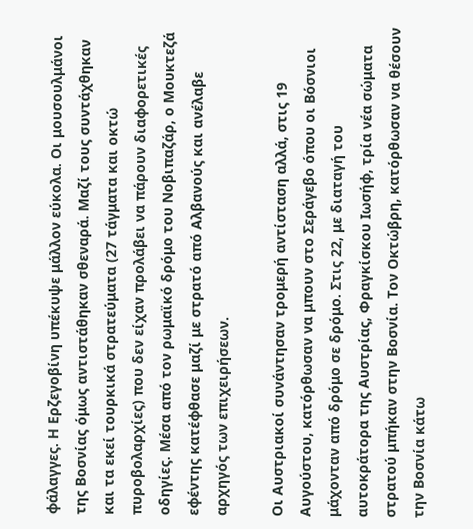φάλαγγες. Η Ερζεγοβίνη υπέκυψε μάλλον εύκολα. Οι μουσουλμάνοι της Βοσνίας όμως αντιστάθηκαν σθεναρά. Μαζί τους συντάχθηκαν και τα εκεί τουρκικά στρατεύματα (27 τάγματα και οκτώ πυροβολαρχίες) που δεν είχαν προλάβει να πάρουν διαφορετικές οδηγίες. Μέσα από τον ρωμαϊκό δρόμο του Νοβιπαζάρ, ο Μουκτεζά εφέντης κατέφθασε μαζί με στρατό από Αλβανούς και ανέλαβε αρχηγός των επιχειρήσεων.

Οι Αυστριακοί συνάντησαν τρομερή αντίσταση αλλά, στις 19 Αυγούστου, κατόρθωσαν να μπουν στο Σεράγεβο όπου οι Βόσνιοι μάχονταν από δρόμο σε δρόμο. Στις 22, με διαταγή του αυτοκράτορα της Αυστρίας, Φραγκίσκου Ιωσήφ, τρία νέα σώματα στρατού μπήκαν στην Βοσνία. Τον Οκτώβρη, κατόρθωσαν να θέσουν την Βοσνία κάτω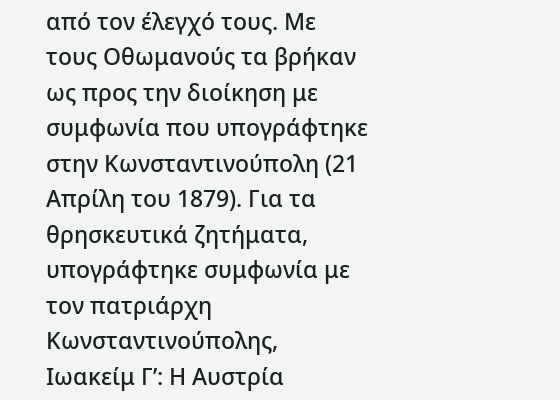από τον έλεγχό τους. Με τους Οθωμανούς τα βρήκαν ως προς την διοίκηση με συμφωνία που υπογράφτηκε στην Κωνσταντινούπολη (21 Απρίλη του 1879). Για τα θρησκευτικά ζητήματα, υπογράφτηκε συμφωνία με τον πατριάρχη Κωνσταντινούπολης, Ιωακείμ Γ’: Η Αυστρία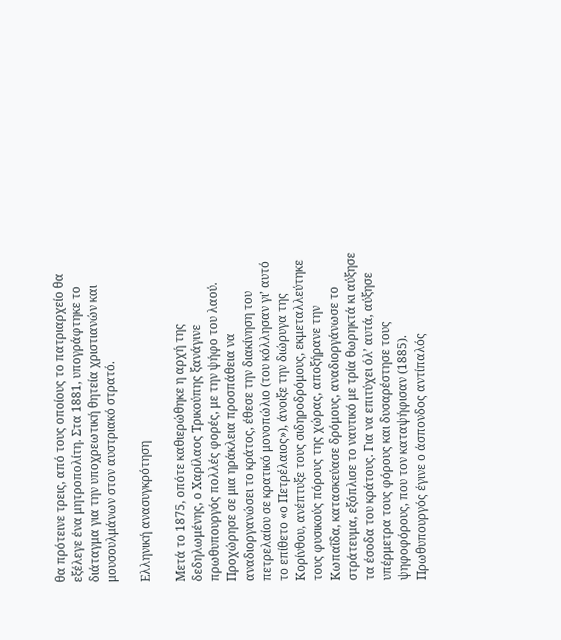θα πρότεινε τρεις, από τους οποίους το πατριαρχείο θα εξέλεγε ένα μητροπολίτη. Στα 1881, υπογράφτηκε το διάταγμα για την υποχρεωτική θητεία χριστιανών και μουσουλμάνων στον αυστριακό στρατό.

Ελληνική ανασυγκρότηση

Μετά το 1875, οπότε καθιερώθηκε η αρχή της δεδηλωμένης, ο Χαρίλαος Τρικούπης ξανάγινε πρωθυπουργός πολλές φορές, με την ψήφο του λαού. Προχώρησε σε μια ηράκλεια προσπάθεια να αναδιοργανώσει το κράτος, έθεσε την διακίνηση του πετρελαίου σε κρατικό μονοπώλιο (του κόλλησαν γι’ αυτό το επίθετο «ο Πετρέλαιος»), άνοιξε την διώρυγα της Κορίνθου, ανέπτυξε τους σιδηροδρόμους, εκμεταλλεύτηκε τους φυσικούς πόρους της χώρας, αποξήρανε την Κωπαΐδα, κατασκεύασε δρόμους, αναδιοργάνωσε το στράτευμα, εξόπλισε το ναυτικό με τρία θωρηκτά κι αύξησε τα έσοδα του κράτους. Για να επιτύχει όλ’ αυτά, αύξησε υπέρμετρα τους φόρους και δυσαρέστησε τους ψηφοφόρους, που τον καταψήφισαν (1885). Πρωθυπουργός έγινε ο άσπονδος αντίπαλός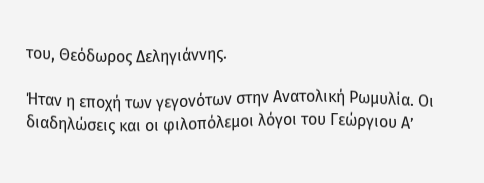του, Θεόδωρος Δεληγιάννης.

Ήταν η εποχή των γεγονότων στην Ανατολική Ρωμυλία. Οι διαδηλώσεις και οι φιλοπόλεμοι λόγοι του Γεώργιου Α’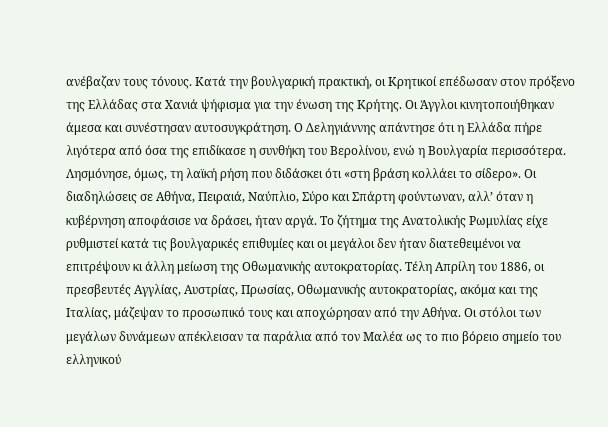ανέβαζαν τους τόνους. Κατά την βουλγαρική πρακτική, οι Κρητικοί επέδωσαν στον πρόξενο της Ελλάδας στα Χανιά ψήφισμα για την ένωση της Κρήτης. Οι Άγγλοι κινητοποιήθηκαν άμεσα και συνέστησαν αυτοσυγκράτηση. Ο Δεληγιάννης απάντησε ότι η Ελλάδα πήρε λιγότερα από όσα της επιδίκασε η συνθήκη του Βερολίνου, ενώ η Βουλγαρία περισσότερα. Λησμόνησε, όμως, τη λαϊκή ρήση που διδάσκει ότι «στη βράση κολλάει το σίδερο». Οι διαδηλώσεις σε Αθήνα, Πειραιά, Ναύπλιο, Σύρο και Σπάρτη φούντωναν, αλλ’ όταν η κυβέρνηση αποφάσισε να δράσει, ήταν αργά. Το ζήτημα της Ανατολικής Ρωμυλίας είχε ρυθμιστεί κατά τις βουλγαρικές επιθυμίες και οι μεγάλοι δεν ήταν διατεθειμένοι να επιτρέψουν κι άλλη μείωση της Οθωμανικής αυτοκρατορίας. Τέλη Απρίλη του 1886, οι πρεσβευτές Αγγλίας, Αυστρίας, Πρωσίας, Οθωμανικής αυτοκρατορίας, ακόμα και της Ιταλίας, μάζεψαν το προσωπικό τους και αποχώρησαν από την Αθήνα. Οι στόλοι των μεγάλων δυνάμεων απέκλεισαν τα παράλια από τον Μαλέα ως το πιο βόρειο σημείο του ελληνικού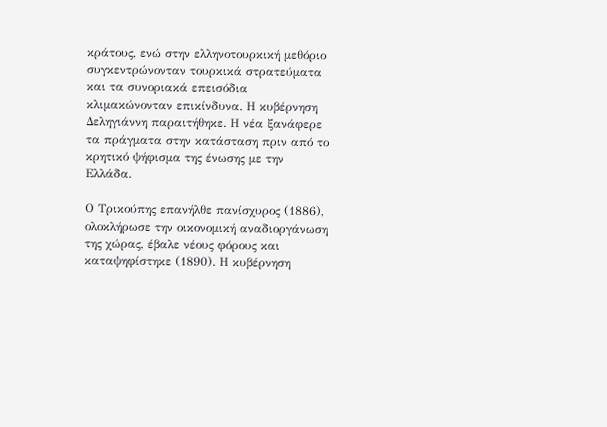κράτους, ενώ στην ελληνοτουρκική μεθόριο συγκεντρώνονταν τουρκικά στρατεύματα και τα συνοριακά επεισόδια κλιμακώνονταν επικίνδυνα. Η κυβέρνηση Δεληγιάννη παραιτήθηκε. Η νέα ξανάφερε τα πράγματα στην κατάσταση πριν από το κρητικό ψήφισμα της ένωσης με την Ελλάδα.

Ο Τρικούπης επανήλθε πανίσχυρος (1886), ολοκλήρωσε την οικονομική αναδιοργάνωση της χώρας, έβαλε νέους φόρους και καταψηφίστηκε (1890). Η κυβέρνηση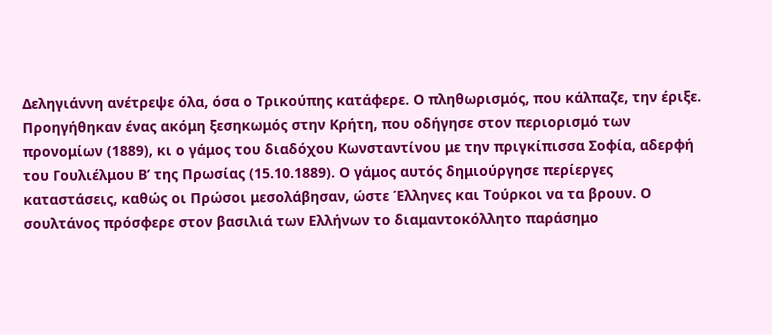Δεληγιάννη ανέτρεψε όλα, όσα ο Τρικούπης κατάφερε. Ο πληθωρισμός, που κάλπαζε, την έριξε. Προηγήθηκαν ένας ακόμη ξεσηκωμός στην Κρήτη, που οδήγησε στον περιορισμό των προνομίων (1889), κι ο γάμος του διαδόχου Κωνσταντίνου με την πριγκίπισσα Σοφία, αδερφή του Γουλιέλμου Β’ της Πρωσίας (15.10.1889). Ο γάμος αυτός δημιούργησε περίεργες καταστάσεις, καθώς οι Πρώσοι μεσολάβησαν, ώστε Έλληνες και Τούρκοι να τα βρουν. Ο σουλτάνος πρόσφερε στον βασιλιά των Ελλήνων το διαμαντοκόλλητο παράσημο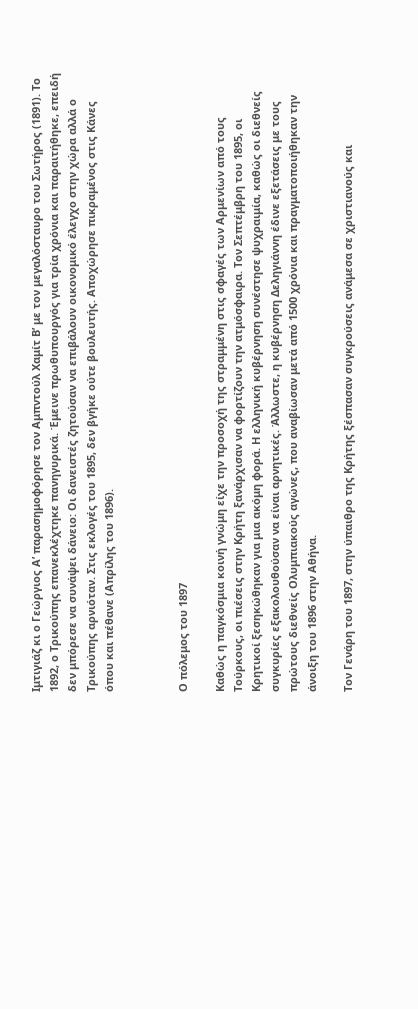Ιμτιγιάζ κι ο Γεώργιος Α’ παρασημοφόρησε τον Αμπντούλ Χαμίτ Β’ με τον μεγαλόσταυρο του Σωτήρος (1891). Το 1892, ο Τρικούπης επανεκλέχτηκε πανηγυρικά. Έμεινε πρωθυπουργός για τρία χρόνια και παραιτήθηκε, επειδή δεν μπόρεσε να συνάψει δάνειο: Οι δανειστές ζητούσαν να επιβάλουν οικονομικό έλεγχο στην χώρα αλλά ο Τρικούπης αρνιόταν. Στις εκλογές του 1895, δεν βγήκε ούτε βουλευτής. Αποχώρησε πικραμένος στις Κάνες όπου και πέθανε (Απρίλης του 1896).



Ο πόλεμος του 1897

Καθώς η παγκόσμια κοινή γνώμη είχε την προσοχή της στραμμένη στις σφαγές των Αρμενίων από τους Τούρκους, οι πιέσεις στην Κρήτη ξανάρχισαν να φορτίζουν την ατμόσφαιρα. Τον Σεπτέμβρη του 1895, οι Κρητικοί ξεσηκώθηκαν για μια ακόμη φορά. Η ελληνική κυβέρνηση συνέστησε ψυχραιμία, καθώς οι διεθνείς συγκυρίες εξακολουθούσαν να είναι αρνητικές. Άλλωστε, η κυβέρνηση Δεληγιάννη έδινε εξετάσεις με τους πρώτους διεθνείς Ολυμπιακούς αγώνες, που αναβίωσαν μετά από 1500 χρόνια και πραγματοποιήθηκαν την άνοιξη του 1896 στην Αθήνα.

Τον Γενάρη του 1897, στην ύπαιθρο της Κρήτης ξέσπασαν συγκρούσεις ανάμεσα σε χριστιανούς και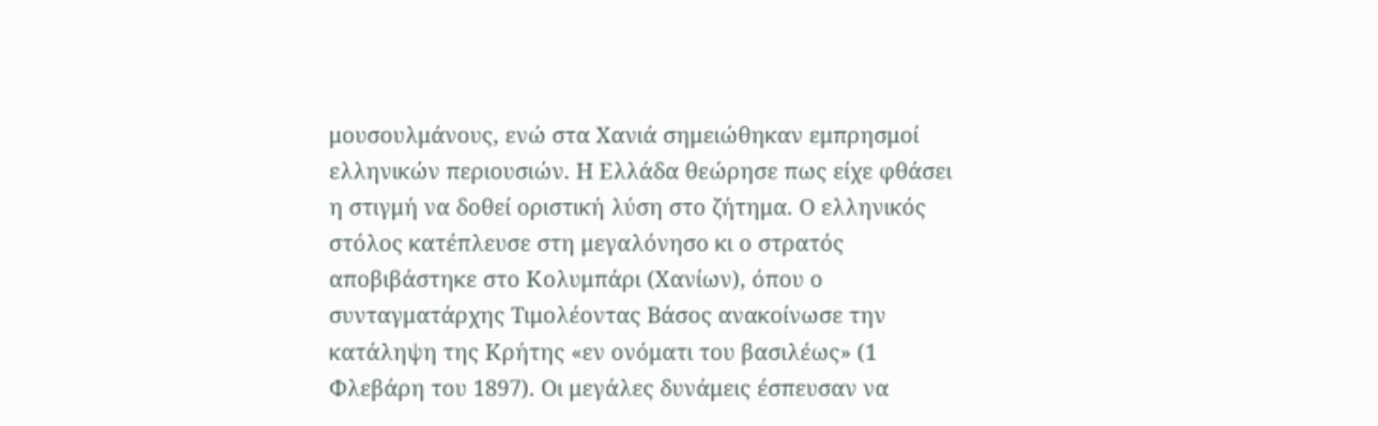μουσουλμάνους, ενώ στα Χανιά σημειώθηκαν εμπρησμοί ελληνικών περιουσιών. Η Ελλάδα θεώρησε πως είχε φθάσει η στιγμή να δοθεί οριστική λύση στο ζήτημα. Ο ελληνικός στόλος κατέπλευσε στη μεγαλόνησο κι ο στρατός αποβιβάστηκε στο Κολυμπάρι (Χανίων), όπου ο συνταγματάρχης Τιμολέοντας Βάσος ανακοίνωσε την κατάληψη της Κρήτης «εν ονόματι του βασιλέως» (1 Φλεβάρη του 1897). Οι μεγάλες δυνάμεις έσπευσαν να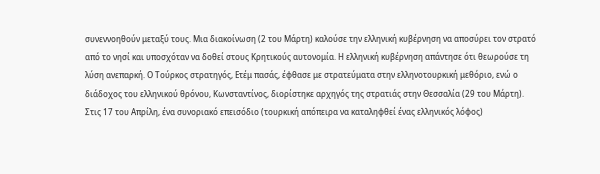συνεννοηθούν μεταξύ τους. Μια διακοίνωση (2 του Μάρτη) καλούσε την ελληνική κυβέρνηση να αποσύρει τον στρατό από το νησί και υποσχόταν να δοθεί στους Κρητικούς αυτονομία. Η ελληνική κυβέρνηση απάντησε ότι θεωρούσε τη λύση ανεπαρκή. Ο Τούρκος στρατηγός, Ετέμ πασάς, έφθασε με στρατεύματα στην ελληνοτουρκική μεθόριο, ενώ ο διάδοχος του ελληνικού θρόνου, Κωνσταντίνος, διορίστηκε αρχηγός της στρατιάς στην Θεσσαλία (29 του Μάρτη). Στις 17 του Απρίλη, ένα συνοριακό επεισόδιο (τουρκική απόπειρα να καταληφθεί ένας ελληνικός λόφος)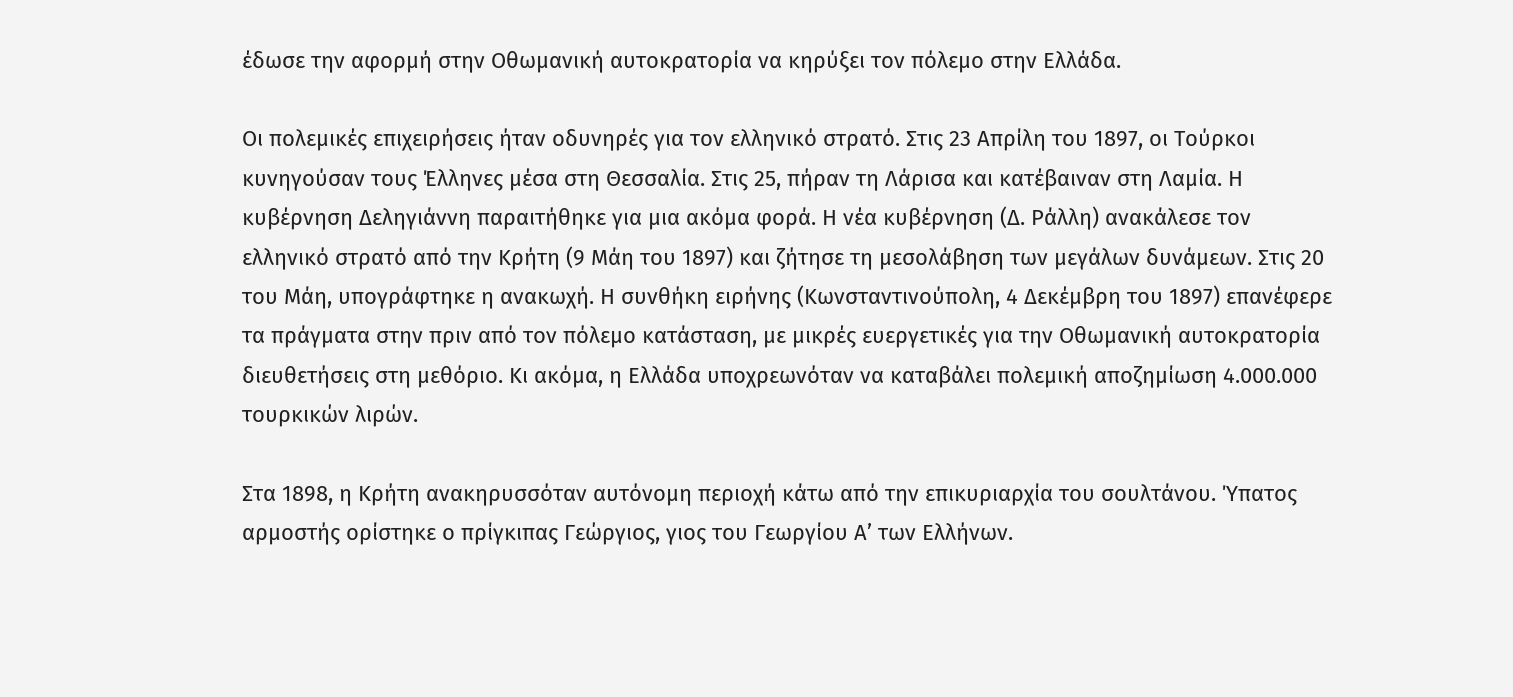έδωσε την αφορμή στην Οθωμανική αυτοκρατορία να κηρύξει τον πόλεμο στην Ελλάδα.

Οι πολεμικές επιχειρήσεις ήταν οδυνηρές για τον ελληνικό στρατό. Στις 23 Απρίλη του 1897, οι Τούρκοι κυνηγούσαν τους Έλληνες μέσα στη Θεσσαλία. Στις 25, πήραν τη Λάρισα και κατέβαιναν στη Λαμία. Η κυβέρνηση Δεληγιάννη παραιτήθηκε για μια ακόμα φορά. Η νέα κυβέρνηση (Δ. Ράλλη) ανακάλεσε τον ελληνικό στρατό από την Κρήτη (9 Μάη του 1897) και ζήτησε τη μεσολάβηση των μεγάλων δυνάμεων. Στις 20 του Μάη, υπογράφτηκε η ανακωχή. Η συνθήκη ειρήνης (Κωνσταντινούπολη, 4 Δεκέμβρη του 1897) επανέφερε τα πράγματα στην πριν από τον πόλεμο κατάσταση, με μικρές ευεργετικές για την Οθωμανική αυτοκρατορία διευθετήσεις στη μεθόριο. Κι ακόμα, η Ελλάδα υποχρεωνόταν να καταβάλει πολεμική αποζημίωση 4.000.000 τουρκικών λιρών.

Στα 1898, η Κρήτη ανακηρυσσόταν αυτόνομη περιοχή κάτω από την επικυριαρχία του σουλτάνου. Ύπατος αρμοστής ορίστηκε ο πρίγκιπας Γεώργιος, γιος του Γεωργίου Α’ των Ελλήνων.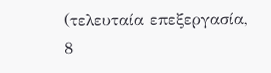(τελευταία επεξεργασία, 8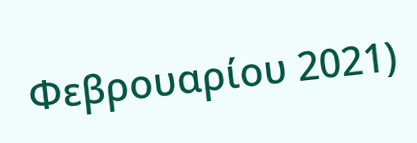Φεβρουαρίου 2021)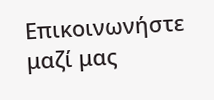Επικοινωνήστε μαζί μας